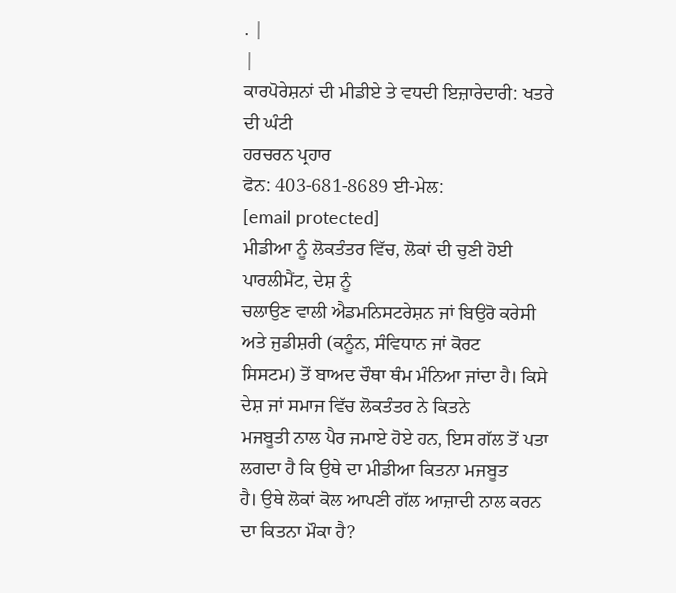. |
|
ਕਾਰਪੋਰੇਸ਼ਨਾਂ ਦੀ ਮੀਡੀਏ ਤੇ ਵਧਦੀ ਇਜ਼ਾਰੇਦਾਰੀ: ਖਤਰੇ ਦੀ ਘੰਟੀ
ਹਰਚਰਨ ਪ੍ਰਹਾਰ
ਫੋਨ: 403-681-8689 ਈ-ਮੇਲ:
[email protected]
ਮੀਡੀਆ ਨੂੰ ਲੋਕਤੰਤਰ ਵਿੱਚ, ਲੋਕਾਂ ਦੀ ਚੁਣੀ ਹੋਈ ਪਾਰਲੀਮੈਂਟ, ਦੇਸ਼ ਨੂੰ
ਚਲਾਉਣ ਵਾਲੀ ਐਡਮਨਿਸਟਰੇਸ਼ਨ ਜਾਂ ਬਿਉਰੋ ਕਰੇਸੀ ਅਤੇ ਜੁਡੀਸ਼ਰੀ (ਕਨੂੰਨ, ਸੰਵਿਧਾਨ ਜਾਂ ਕੋਰਟ
ਸਿਸਟਮ) ਤੋਂ ਬਾਅਦ ਚੌਥਾ ਥੰਮ ਮੰਨਿਆ ਜਾਂਦਾ ਹੈ। ਕਿਸੇ ਦੇਸ਼ ਜਾਂ ਸਮਾਜ ਵਿੱਚ ਲੋਕਤੰਤਰ ਨੇ ਕਿਤਨੇ
ਮਜਬੂਤੀ ਨਾਲ ਪੈਰ ਜਮਾਏ ਹੋਏ ਹਨ, ਇਸ ਗੱਲ ਤੋਂ ਪਤਾ ਲਗਦਾ ਹੈ ਕਿ ਉਥੇ ਦਾ ਮੀਡੀਆ ਕਿਤਨਾ ਮਜਬੂਤ
ਹੈ। ਉਥੇ ਲੋਕਾਂ ਕੋਲ ਆਪਣੀ ਗੱਲ ਆਜ਼ਾਦੀ ਨਾਲ ਕਰਨ ਦਾ ਕਿਤਨਾ ਮੌਕਾ ਹੈ?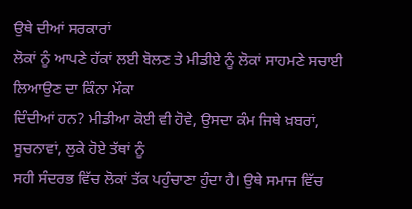ਉਥੇ ਦੀਆਂ ਸਰਕਾਰਾਂ
ਲੋਕਾਂ ਨੂੰ ਆਪਣੇ ਹੱਕਾਂ ਲਈ ਬੋਲਣ ਤੇ ਮੀਡੀਏ ਨੂੰ ਲੋਕਾਂ ਸਾਹਮਣੇ ਸਚਾਈ ਲਿਆਉਣ ਦਾ ਕਿੰਨਾ ਮੌਕਾ
ਦਿੰਦੀਆਂ ਹਨ? ਮੀਡੀਆ ਕੋਈ ਵੀ ਹੋਵੇ, ਉਸਦਾ ਕੰਮ ਜਿਥੇ ਖ਼ਬਰਾਂ, ਸੂਚਨਾਵਾਂ, ਲੁਕੇ ਹੋਏ ਤੱਥਾਂ ਨੂੰ
ਸਹੀ ਸੰਦਰਭ ਵਿੱਚ ਲੋਕਾਂ ਤੱਕ ਪਹੁੰਚਾਣਾ ਹੁੰਦਾ ਹੈ। ਉਥੇ ਸਮਾਜ ਵਿੱਚ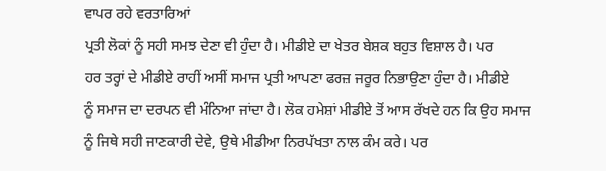ਵਾਪਰ ਰਹੇ ਵਰਤਾਰਿਆਂ
ਪ੍ਰਤੀ ਲੋਕਾਂ ਨੂੰ ਸਹੀ ਸਮਝ ਦੇਣਾ ਵੀ ਹੁੰਦਾ ਹੈ। ਮੀਡੀਏ ਦਾ ਖੇਤਰ ਬੇਸ਼ਕ ਬਹੁਤ ਵਿਸ਼ਾਲ ਹੈ। ਪਰ
ਹਰ ਤਰ੍ਹਾਂ ਦੇ ਮੀਡੀਏ ਰਾਹੀਂ ਅਸੀਂ ਸਮਾਜ ਪ੍ਰਤੀ ਆਪਣਾ ਫਰਜ਼ ਜਰੂਰ ਨਿਭਾਉਣਾ ਹੁੰਦਾ ਹੈ। ਮੀਡੀਏ
ਨੂੰ ਸਮਾਜ ਦਾ ਦਰਪਨ ਵੀ ਮੰਨਿਆ ਜਾਂਦਾ ਹੈ। ਲੋਕ ਹਮੇਸ਼ਾਂ ਮੀਡੀਏ ਤੋਂ ਆਸ ਰੱਖਦੇ ਹਨ ਕਿ ਉਹ ਸਮਾਜ
ਨੂੰ ਜਿਥੇ ਸਹੀ ਜਾਣਕਾਰੀ ਦੇਵੇ, ਉਥੇ ਮੀਡੀਆ ਨਿਰਪੱਖਤਾ ਨਾਲ ਕੰਮ ਕਰੇ। ਪਰ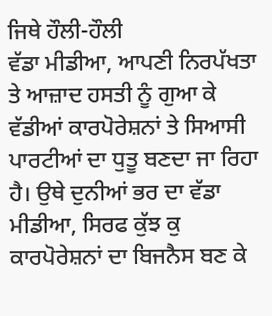ਜਿਥੇ ਹੌਲੀ-ਹੌਲੀ
ਵੱਡਾ ਮੀਡੀਆ, ਆਪਣੀ ਨਿਰਪੱਖਤਾ ਤੇ ਆਜ਼ਾਦ ਹਸਤੀ ਨੂੰ ਗੁਆ ਕੇ ਵੱਡੀਆਂ ਕਾਰਪੋਰੇਸ਼ਨਾਂ ਤੇ ਸਿਆਸੀ
ਪਾਰਟੀਆਂ ਦਾ ਧੁਤੂ ਬਣਦਾ ਜਾ ਰਿਹਾ ਹੈ। ਉਥੇ ਦੁਨੀਆਂ ਭਰ ਦਾ ਵੱਡਾ ਮੀਡੀਆ, ਸਿਰਫ ਕੁੱਝ ਕੁ
ਕਾਰਪੋਰੇਸ਼ਨਾਂ ਦਾ ਬਿਜਨੈਸ ਬਣ ਕੇ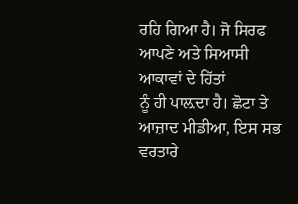ਰਹਿ ਗਿਆ ਹੈ। ਜੋ ਸਿਰਫ ਆਪਣੇ ਅਤੇ ਸਿਆਸੀ ਆਕਾਵਾਂ ਦੇ ਹਿੱਤਾਂ
ਨੂੰ ਹੀ ਪਾਲ਼ਦਾ ਹੈ। ਛੋਟਾ ਤੇ ਆਜ਼ਾਦ ਮੀਡੀਆ, ਇਸ ਸਭ ਵਰਤਾਰੇ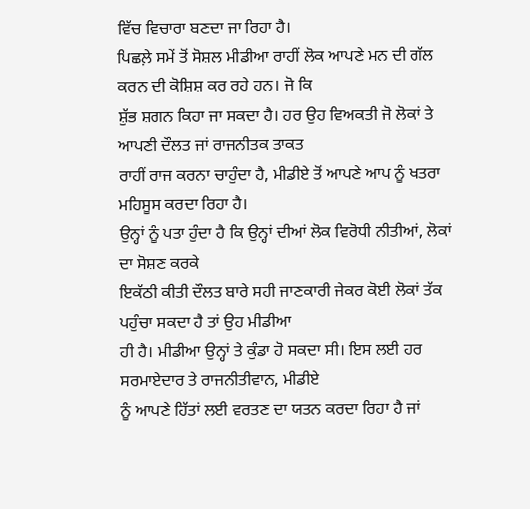ਵਿੱਚ ਵਿਚਾਰਾ ਬਣਦਾ ਜਾ ਰਿਹਾ ਹੈ।
ਪਿਛਲ਼ੇ ਸਮੇਂ ਤੋਂ ਸੋਸ਼ਲ ਮੀਡੀਆ ਰਾਹੀਂ ਲੋਕ ਆਪਣੇ ਮਨ ਦੀ ਗੱਲ ਕਰਨ ਦੀ ਕੋਸ਼ਿਸ਼ ਕਰ ਰਹੇ ਹਨ। ਜੋ ਕਿ
ਸ਼ੁੱਭ ਸ਼ਗਨ ਕਿਹਾ ਜਾ ਸਕਦਾ ਹੈ। ਹਰ ਉਹ ਵਿਅਕਤੀ ਜੋ ਲੋਕਾਂ ਤੇ ਆਪਣੀ ਦੌਲਤ ਜਾਂ ਰਾਜਨੀਤਕ ਤਾਕਤ
ਰਾਹੀਂ ਰਾਜ ਕਰਨਾ ਚਾਹੁੰਦਾ ਹੈ, ਮੀਡੀਏ ਤੋਂ ਆਪਣੇ ਆਪ ਨੂੰ ਖਤਰਾ ਮਹਿਸੂਸ ਕਰਦਾ ਰਿਹਾ ਹੈ।
ਉਨ੍ਹਾਂ ਨੂੰ ਪਤਾ ਹੁੰਦਾ ਹੈ ਕਿ ਉਨ੍ਹਾਂ ਦੀਆਂ ਲੋਕ ਵਿਰੋਧੀ ਨੀਤੀਆਂ, ਲੋਕਾਂ ਦਾ ਸੋਸ਼ਣ ਕਰਕੇ
ਇਕੱਠੀ ਕੀਤੀ ਦੌਲਤ ਬਾਰੇ ਸਹੀ ਜਾਣਕਾਰੀ ਜੇਕਰ ਕੋਈ ਲੋਕਾਂ ਤੱਕ ਪਹੁੰਚਾ ਸਕਦਾ ਹੈ ਤਾਂ ਉਹ ਮੀਡੀਆ
ਹੀ ਹੈ। ਮੀਡੀਆ ਉਨ੍ਹਾਂ ਤੇ ਕੁੰਡਾ ਹੋ ਸਕਦਾ ਸੀ। ਇਸ ਲਈ ਹਰ ਸਰਮਾਏਦਾਰ ਤੇ ਰਾਜਨੀਤੀਵਾਨ, ਮੀਡੀਏ
ਨੂੰ ਆਪਣੇ ਹਿੱਤਾਂ ਲਈ ਵਰਤਣ ਦਾ ਯਤਨ ਕਰਦਾ ਰਿਹਾ ਹੈ ਜਾਂ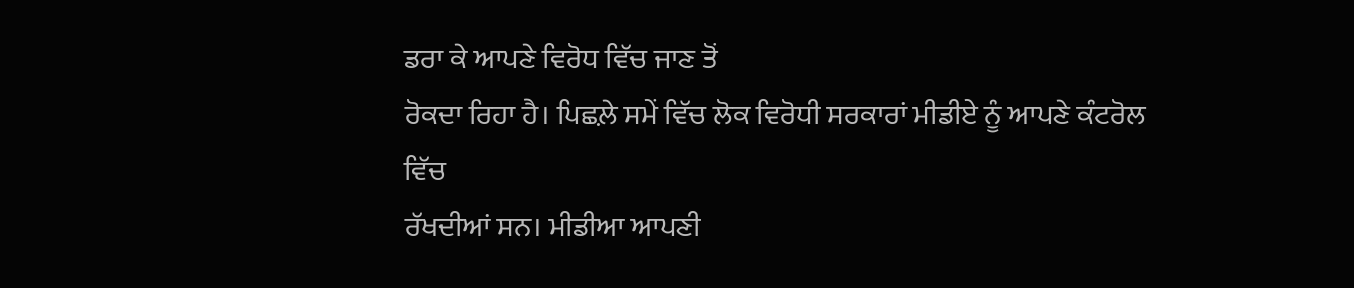ਡਰਾ ਕੇ ਆਪਣੇ ਵਿਰੋਧ ਵਿੱਚ ਜਾਣ ਤੋਂ
ਰੋਕਦਾ ਰਿਹਾ ਹੈ। ਪਿਛਲ਼ੇ ਸਮੇਂ ਵਿੱਚ ਲੋਕ ਵਿਰੋਧੀ ਸਰਕਾਰਾਂ ਮੀਡੀਏ ਨੂੰ ਆਪਣੇ ਕੰਟਰੋਲ ਵਿੱਚ
ਰੱਖਦੀਆਂ ਸਨ। ਮੀਡੀਆ ਆਪਣੀ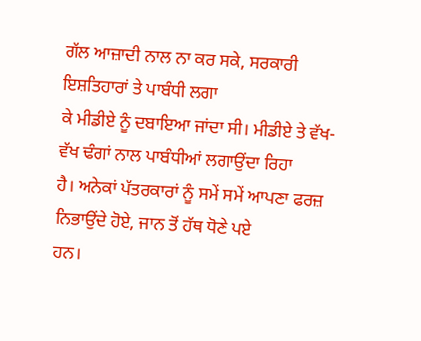ਗੱਲ ਆਜ਼ਾਦੀ ਨਾਲ ਨਾ ਕਰ ਸਕੇ, ਸਰਕਾਰੀ ਇਸ਼ਤਿਹਾਰਾਂ ਤੇ ਪਾਬੰਧੀ ਲਗਾ
ਕੇ ਮੀਡੀਏ ਨੂੰ ਦਬਾਇਆ ਜਾਂਦਾ ਸੀ। ਮੀਡੀਏ ਤੇ ਵੱਖ-ਵੱਖ ਢੰਗਾਂ ਨਾਲ ਪਾਬੰਧੀਆਂ ਲਗਾਉਂਦਾ ਰਿਹਾ
ਹੈ। ਅਨੇਕਾਂ ਪੱਤਰਕਾਰਾਂ ਨੂੰ ਸਮੇਂ ਸਮੇਂ ਆਪਣਾ ਫਰਜ਼ ਨਿਭਾਉਂਦੇ ਹੋਏ, ਜਾਨ ਤੋਂ ਹੱਥ ਧੋਣੇ ਪਏ
ਹਨ।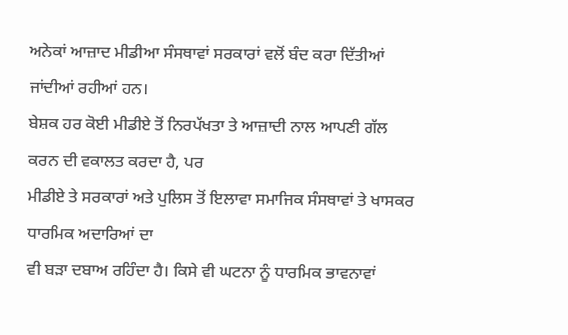ਅਨੇਕਾਂ ਆਜ਼ਾਦ ਮੀਡੀਆ ਸੰਸਥਾਵਾਂ ਸਰਕਾਰਾਂ ਵਲੋਂ ਬੰਦ ਕਰਾ ਦਿੱਤੀਆਂ ਜਾਂਦੀਆਂ ਰਹੀਆਂ ਹਨ।
ਬੇਸ਼ਕ ਹਰ ਕੋਈ ਮੀਡੀਏ ਤੋਂ ਨਿਰਪੱਖਤਾ ਤੇ ਆਜ਼ਾਦੀ ਨਾਲ ਆਪਣੀ ਗੱਲ ਕਰਨ ਦੀ ਵਕਾਲਤ ਕਰਦਾ ਹੈ, ਪਰ
ਮੀਡੀਏ ਤੇ ਸਰਕਾਰਾਂ ਅਤੇ ਪੁਲਿਸ ਤੋਂ ਇਲਾਵਾ ਸਮਾਜਿਕ ਸੰਸਥਾਵਾਂ ਤੇ ਖਾਸਕਰ ਧਾਰਮਿਕ ਅਦਾਰਿਆਂ ਦਾ
ਵੀ ਬੜਾ ਦਬਾਅ ਰਹਿੰਦਾ ਹੈ। ਕਿਸੇ ਵੀ ਘਟਨਾ ਨੂੰ ਧਾਰਮਿਕ ਭਾਵਨਾਵਾਂ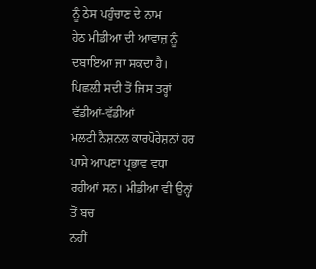ਨੂੰ ਠੇਸ ਪਹੁੰਚਾਣ ਦੇ ਨਾਮ
ਹੇਠ ਮੀਡੀਆ ਦੀ ਆਵਾਜ਼ ਨੂੰ ਦਬਾਇਆ ਜਾ ਸਕਦਾ ਹੈ। ਪਿਛਲ਼ੀ ਸਦੀ ਤੋਂ ਜਿਸ ਤਰ੍ਹਾਂ ਵੱਡੀਆਂ-ਵੱਡੀਆਂ
ਮਲਟੀ ਨੈਸ਼ਨਲ ਕਾਰਪੋਰੇਸ਼ਨਾਂ ਹਰ ਪਾਸੇ ਆਪਣਾ ਪ੍ਰਭਾਵ ਵਧਾ ਰਹੀਆਂ ਸਨ। ਮੀਡੀਆ ਵੀ ਉਨ੍ਹਾਂ ਤੋਂ ਬਚ
ਨਹੀਂ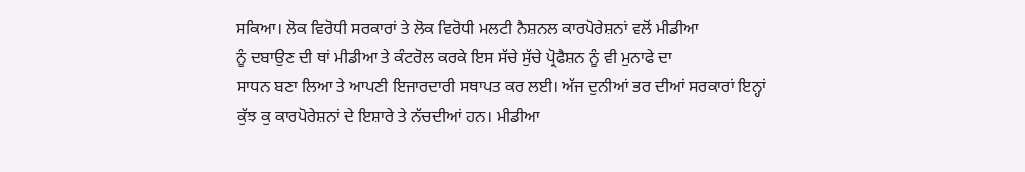ਸਕਿਆ। ਲੋਕ ਵਿਰੋਧੀ ਸਰਕਾਰਾਂ ਤੇ ਲੋਕ ਵਿਰੋਧੀ ਮਲਟੀ ਨੈਸ਼ਨਲ ਕਾਰਪੋਰੇਸ਼ਨਾਂ ਵਲੋਂ ਮੀਡੀਆ
ਨੂੰ ਦਬਾਉਣ ਦੀ ਥਾਂ ਮੀਡੀਆ ਤੇ ਕੰਟਰੋਲ ਕਰਕੇ ਇਸ ਸੱਚੇ ਸੁੱਚੇ ਪ੍ਰੋਫੈਸ਼ਨ ਨੂੰ ਵੀ ਮੁਨਾਫੇ ਦਾ
ਸਾਧਨ ਬਣਾ ਲਿਆ ਤੇ ਆਪਣੀ ਇਜਾਰਦਾਰੀ ਸਥਾਪਤ ਕਰ ਲਈ। ਅੱਜ ਦੁਨੀਆਂ ਭਰ ਦੀਆਂ ਸਰਕਾਰਾਂ ਇਨ੍ਹਾਂ
ਕੁੱਝ ਕੁ ਕਾਰਪੋਰੇਸ਼ਨਾਂ ਦੇ ਇਸ਼ਾਰੇ ਤੇ ਨੱਚਦੀਆਂ ਹਨ। ਮੀਡੀਆ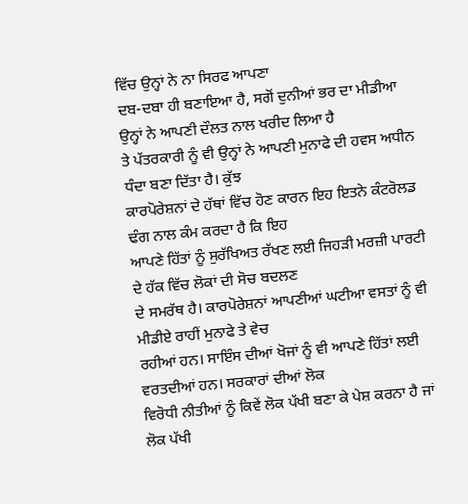ਵਿੱਚ ਉਨ੍ਹਾਂ ਨੇ ਨਾ ਸਿਰਫ ਆਪਣਾ
ਦਬ-ਦਬਾ ਹੀ ਬਣਾਇਆ ਹੈ, ਸਗੋਂ ਦੁਨੀਆਂ ਭਰ ਦਾ ਮੀਡੀਆ ਉਨ੍ਹਾਂ ਨੇ ਆਪਣੀ ਦੌਲਤ ਨਾਲ ਖਰੀਦ ਲਿਆ ਹੈ
ਤੇ ਪੱਤਰਕਾਰੀ ਨੂੰ ਵੀ ਉਨ੍ਹਾਂ ਨੇ ਆਪਣੀ ਮੁਨਾਫੇ ਦੀ ਹਵਸ ਅਧੀਨ ਧੰਦਾ ਬਣਾ ਦਿੱਤਾ ਹੈ। ਕੁੱਝ
ਕਾਰਪੋਰੇਸ਼ਨਾਂ ਦੇ ਹੱਥਾਂ ਵਿੱਚ ਹੋਣ ਕਾਰਨ ਇਹ ਇਤਨੇ ਕੰਟਰੋਲਡ ਢੰਗ ਨਾਲ ਕੰਮ ਕਰਦਾ ਹੈ ਕਿ ਇਹ
ਆਪਣੇ ਹਿੱਤਾਂ ਨੂੰ ਸੁਰੱਖਿਅਤ ਰੱਖਣ ਲਈ ਜਿਹੜੀ ਮਰਜ਼ੀ ਪਾਰਟੀ ਦੇ ਹੱਕ ਵਿੱਚ ਲੋਕਾਂ ਦੀ ਸੋਚ ਬਦਲਣ
ਦੇ ਸਮਰੱਥ ਹੈ। ਕਾਰਪੋਰੇਸ਼ਨਾਂ ਆਪਣੀਆਂ ਘਟੀਆ ਵਸਤਾਂ ਨੂੰ ਵੀ ਮੀਡੀਏ ਰਾਹੀਂ ਮੁਨਾਫੇ ਤੇ ਵੇਚ
ਰਹੀਆਂ ਹਨ। ਸਾਇੰਸ ਦੀਆਂ ਖੋਜਾਂ ਨੂੰ ਵੀ ਆਪਣੇ ਹਿੱਤਾਂ ਲਈ ਵਰਤਦੀਆਂ ਹਨ। ਸਰਕਾਰਾਂ ਦੀਆਂ ਲੋਕ
ਵਿਰੋਧੀ ਨੀਤੀਆਂ ਨੂੰ ਕਿਵੇਂ ਲੋਕ ਪੱਖੀ ਬਣਾ ਕੇ ਪੇਸ਼ ਕਰਨਾ ਹੈ ਜਾਂ ਲੋਕ ਪੱਖੀ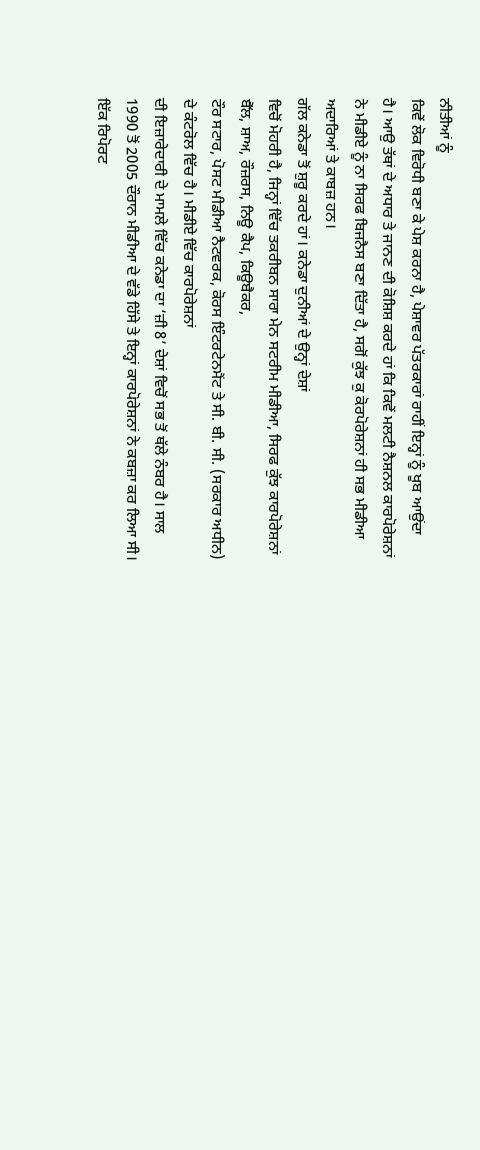ਨੀਤੀਆਂ ਨੂੰ
ਕਿਵੇਂ ਲੋਕ ਵਿਰੋਧੀ ਬਣਾ ਕੇ ਪੇਸ਼ ਕਰਨਾ ਹੈ, ਪੇਸ਼ਾਵਰ ਪੱਤਰਕਾਰਾਂ ਰਾਹੀਂ ਇਨ੍ਹਾਂ ਨੂੰ ਖੂਬ ਆਉਂਦਾ
ਹੈ। ਆਉ ਤੱਥਾਂ ਦੇ ਅਧਾਰ ਤੇ ਜਾਨਣ ਦੀ ਕੋਸ਼ਿਸ਼ ਕਰਦੇ ਹਾਂ ਕਿ ਕਿਵੇਂ ਮਲਟੀ ਨੈਸ਼ਨਲ ਕਾਰਪੋਰੇਸ਼ਨਾਂ
ਨੇ ਮੀਡੀਏ ਨੂੰ ਨਾ ਸਿਰਫ ਬਿਜਨੈਸ ਬਣਾ ਦਿੱਤਾ ਹੈ, ਸਗੋਂ ਕੁੱਝ ਕੁ ਕੋਰਪੋਰੇਸ਼ਨਾਂ ਹੀ ਸਭ ਮੀਡੀਆ
ਅਦਾਰਿਆਂ ਤੇ ਕਾਬਜ਼ ਹਨ।
ਗੱਲ ਕਨੇਡਾ ਤੋਂ ਸ਼ੁਰੂ ਕਰਦੇ ਹਾਂ। ਕਨੇਡਾ ਦੁਨੀਆਂ ਦੇ ਉਨ੍ਹਾਂ ਦੇਸ਼ਾਂ
ਵਿਚੋਂ ਮੋਹਰੀ ਹੈ, ਜਿਨ੍ਹਾਂ ਵਿੱਚ ਤਕਰੀਬਨ ਸਾਰਾ ਮੇਨ ਸਟਰੀਮ ਮੀਡੀਆ, ਸਿਰਫ ਕੁੱਝ ਕਾਰਪੋਰੇਸ਼ਨਾਂ
ਬੈੱਲ, ਸ਼ਾਅ, ਰੌਜ਼ਰਸ, ਨਿਊ ਕੈਪ, ਕਿਊਬੈਕਰ,
ਟੌਰ ਸਟਾਰ, ਪੋਸਟ ਮੀਡੀਆ ਨੈਟਵਰਕ, ਕੋਰਸ ਇੰਟਰਟੇਨਮੈਂਟ ਤੇ ਸੀ. ਬੀ. ਸੀ. (ਸਰਕਾਰ ਅਧੀਨ)
ਦੇ ਕੰਟਰੋਲ ਵਿੱਚ ਹੈ। ਮੀਡੀਏ ਵਿੱਚ ਕਾਰਪੋਰੇਸ਼ਨਾਂ
ਦੀ ਇਜ਼ਾਰੇਦਾਰੀ ਦੇ ਮਾਮਲੇ ਵਿੱਚ ਕਨੇਡਾ ਦਾ ‘ਜ਼ੀ 8’ ਦੇਸ਼ਾਂ ਵਿਚੋਂ ਸਭ ਤੋਂ ਥੱਲੇ ਨੰਬਰ ਹੈ। ਸਾਲ
1990 ਤੋਂ 2005 ਦੌਰਾਨ ਮੀਡੀਆ ਦੇ ਵੱਡੇ ਹਿੱਸੇ ਤੇ ਇਨ੍ਹਾਂ ਕਾਰਪੋਰੇਸ਼ਨਾਂ ਨੇ ਕਬਜ਼ਾ ਕਰ ਲਿਆ ਸੀ।
ਇੱਕ ਰਿਪੋਰਟ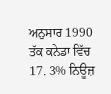ਅਨੁਸਾਰ 1990 ਤੱਕ ਕਨੇਡਾ ਵਿੱਚ 17. 3% ਨਿਊਜ਼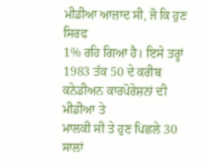ਮੀਡੀਆ ਆਜ਼ਾਦ ਸੀ, ਜੋ ਕਿ ਹੁਣ ਸਿਰਫ
1% ਰਹਿ ਗਿਆ ਹੈ। ਇਸੇ ਤਰ੍ਹਾਂ 1983 ਤੱਕ 50 ਦੇ ਕਰੀਬ ਕਨੇਡੀਅਨ ਕਾਰਪੋਰੇਸ਼ਨਾਂ ਦੀ ਮੀਡੀਆ ਤੇ
ਮਾਲਕੀ ਸੀ ਤੇ ਹੁਣ ਪਿਛਲੇ 30 ਸਾਲਾਂ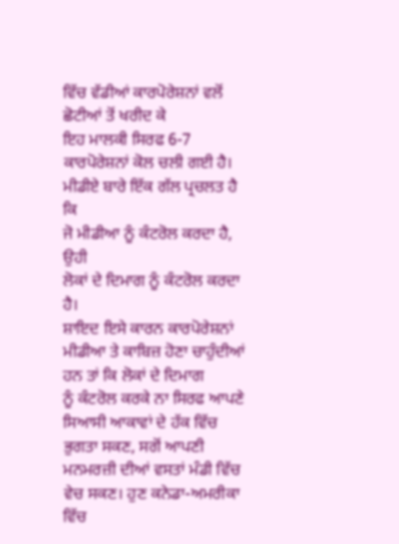ਵਿੱਚ ਵੱਡੀਆਂ ਕਾਰਪੋਰੇਸ਼ਨਾਂ ਵਲੋਂ ਛੋਟੀਆਂ ਤੋਂ ਖਰੀਦ ਕੇ
ਇਹ ਮਾਲਕੀ ਸਿਰਫ 6-7 ਕਾਰਪੋਰੇਸ਼ਨਾਂ ਕੋਲ ਚਲੀ ਗਈ ਹੈ। ਮੀਡੀਏ ਬਾਰੇ ਇੱਕ ਗੱਲ ਪ੍ਰਚਲਤ ਹੈ ਕਿ
ਜੋ ਮੀਡੀਆ ਨੂੰ ਕੰਟਰੋਲ ਕਰਦਾ ਹੈ, ਉਹੀ
ਲੋਕਾਂ ਦੇ ਦਿਮਾਗ ਨੂੰ ਕੰਟਰੋਲ ਕਰਦਾ ਹੈ।
ਸ਼ਾਇਦ ਇਸੇ ਕਾਰਨ ਕਾਰਪੋਰੇਸ਼ਨਾਂ ਮੀਡੀਆ ਤੇ ਕਾਬਿਜ਼ ਹੋਣਾ ਚਾਹੁੰਦੀਆਂ ਹਨ ਤਾਂ ਕਿ ਲੋਕਾਂ ਦੇ ਦਿਮਾਗ
ਨੂੰ ਕੰਟਰੋਲ ਕਰਕੇ ਨਾ ਸਿਰਫ ਆਪਣੇ ਸਿਆਸੀ ਆਕਾਵਾਂ ਦੇ ਹੱਕ ਵਿੱਚ ਭੁਗਤਾ ਸਕਣ, ਸਗੋਂ ਆਪਣੀ
ਮਨਮਰਜ਼ੀ ਦੀਆਂ ਵਸਤਾਂ ਮੰਡੀ ਵਿੱਚ ਵੇਚ ਸਕਣ। ਹੁਣ ਕਨੇਡਾ-ਅਮਰੀਕਾ ਵਿੱਚ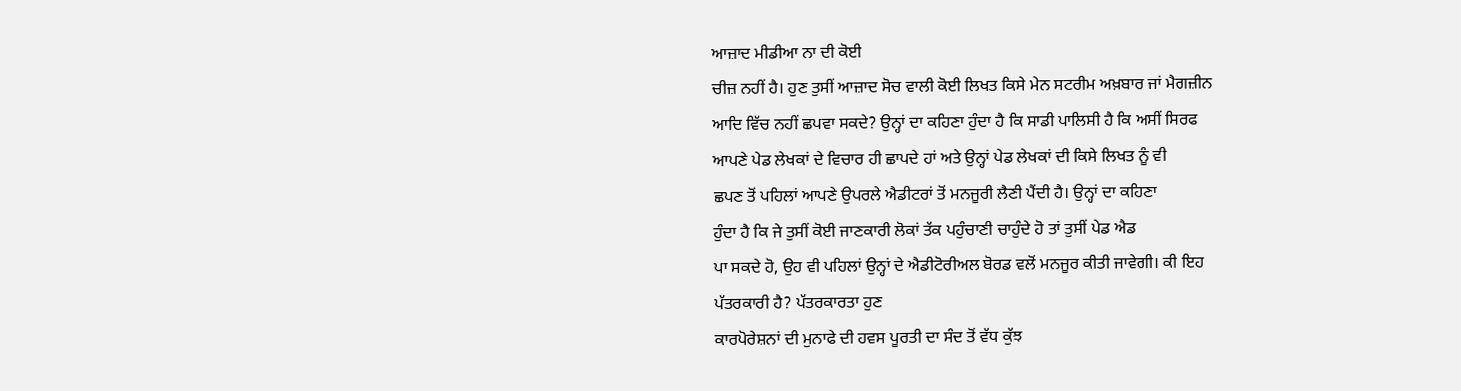ਆਜ਼ਾਦ ਮੀਡੀਆ ਨਾ ਦੀ ਕੋਈ
ਚੀਜ਼ ਨਹੀਂ ਹੈ। ਹੁਣ ਤੁਸੀਂ ਆਜ਼ਾਦ ਸੋਚ ਵਾਲੀ ਕੋਈ ਲਿਖਤ ਕਿਸੇ ਮੇਨ ਸਟਰੀਮ ਅਖ਼ਬਾਰ ਜਾਂ ਮੈਗਜ਼ੀਨ
ਆਦਿ ਵਿੱਚ ਨਹੀਂ ਛਪਵਾ ਸਕਦੇ? ਉਨ੍ਹਾਂ ਦਾ ਕਹਿਣਾ ਹੁੰਦਾ ਹੈ ਕਿ ਸਾਡੀ ਪਾਲਿਸੀ ਹੈ ਕਿ ਅਸੀਂ ਸਿਰਫ
ਆਪਣੇ ਪੇਡ ਲੇਖਕਾਂ ਦੇ ਵਿਚਾਰ ਹੀ ਛਾਪਦੇ ਹਾਂ ਅਤੇ ਉਨ੍ਹਾਂ ਪੇਡ ਲੇਖਕਾਂ ਦੀ ਕਿਸੇ ਲਿਖਤ ਨੂੰ ਵੀ
ਛਪਣ ਤੋਂ ਪਹਿਲਾਂ ਆਪਣੇ ਉਪਰਲੇ ਐਡੀਟਰਾਂ ਤੋਂ ਮਨਜੂਰੀ ਲੈਣੀ ਪੈਂਦੀ ਹੈ। ਉਨ੍ਹਾਂ ਦਾ ਕਹਿਣਾ
ਹੁੰਦਾ ਹੈ ਕਿ ਜੇ ਤੁਸੀਂ ਕੋਈ ਜਾਣਕਾਰੀ ਲੋਕਾਂ ਤੱਕ ਪਹੁੰਚਾਣੀ ਚਾਹੁੰਦੇ ਹੋ ਤਾਂ ਤੁਸੀਂ ਪੇਡ ਐਡ
ਪਾ ਸਕਦੇ ਹੋ, ਉਹ ਵੀ ਪਹਿਲਾਂ ਉਨ੍ਹਾਂ ਦੇ ਐਡੀਟੋਰੀਅਲ ਬੋਰਡ ਵਲੋਂ ਮਨਜੂਰ ਕੀਤੀ ਜਾਵੇਗੀ। ਕੀ ਇਹ
ਪੱਤਰਕਾਰੀ ਹੈ? ਪੱਤਰਕਾਰਤਾ ਹੁਣ
ਕਾਰਪੋਰੇਸ਼ਨਾਂ ਦੀ ਮੁਨਾਫੇ ਦੀ ਹਵਸ ਪੂਰਤੀ ਦਾ ਸੰਦ ਤੋਂ ਵੱਧ ਕੁੱਝ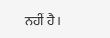ਨਹੀਂ ਹੈ।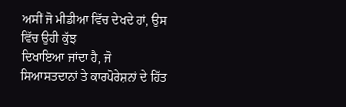ਅਸੀਂ ਜੋ ਮੀਡੀਆ ਵਿੱਚ ਦੇਖਦੇ ਹਾਂ, ਉਸ ਵਿੱਚ ਉਹੀ ਕੁੱਝ
ਦਿਖਾਇਆ ਜਾਂਦਾ ਹੈ, ਜੋ ਸਿਆਸਤਦਾਨਾਂ ਤੇ ਕਾਰਪੋਰੇਸ਼ਨਾਂ ਦੇ ਹਿੱਤ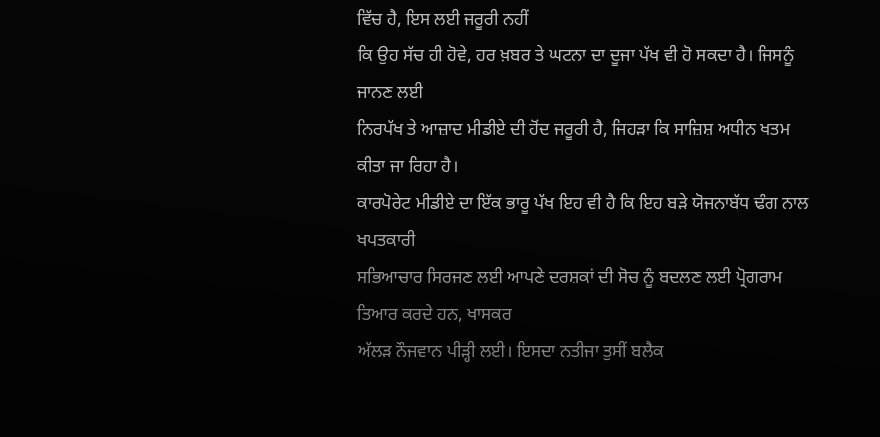ਵਿੱਚ ਹੈ, ਇਸ ਲਈ ਜਰੂਰੀ ਨਹੀਂ
ਕਿ ਉਹ ਸੱਚ ਹੀ ਹੋਵੇ, ਹਰ ਖ਼ਬਰ ਤੇ ਘਟਨਾ ਦਾ ਦੂਜਾ ਪੱਖ ਵੀ ਹੋ ਸਕਦਾ ਹੈ। ਜਿਸਨੂੰ ਜਾਨਣ ਲਈ
ਨਿਰਪੱਖ ਤੇ ਆਜ਼ਾਦ ਮੀਡੀਏ ਦੀ ਹੋਂਦ ਜਰੂਰੀ ਹੈ, ਜਿਹੜਾ ਕਿ ਸਾਜ਼ਿਸ਼ ਅਧੀਨ ਖਤਮ ਕੀਤਾ ਜਾ ਰਿਹਾ ਹੈ।
ਕਾਰਪੋਰੇਟ ਮੀਡੀਏ ਦਾ ਇੱਕ ਭਾਰੂ ਪੱਖ ਇਹ ਵੀ ਹੈ ਕਿ ਇਹ ਬੜੇ ਯੋਜਨਾਬੱਧ ਢੰਗ ਨਾਲ ਖਪਤਕਾਰੀ
ਸਭਿਆਚਾਰ ਸਿਰਜਣ ਲਈ ਆਪਣੇ ਦਰਸ਼ਕਾਂ ਦੀ ਸੋਚ ਨੂੰ ਬਦਲਣ ਲਈ ਪ੍ਰੋਗਰਾਮ ਤਿਆਰ ਕਰਦੇ ਹਨ, ਖਾਸਕਰ
ਅੱਲੜ ਨੌਜਵਾਨ ਪੀੜ੍ਹੀ ਲਈ। ਇਸਦਾ ਨਤੀਜਾ ਤੁਸੀਂ ਬਲੈਕ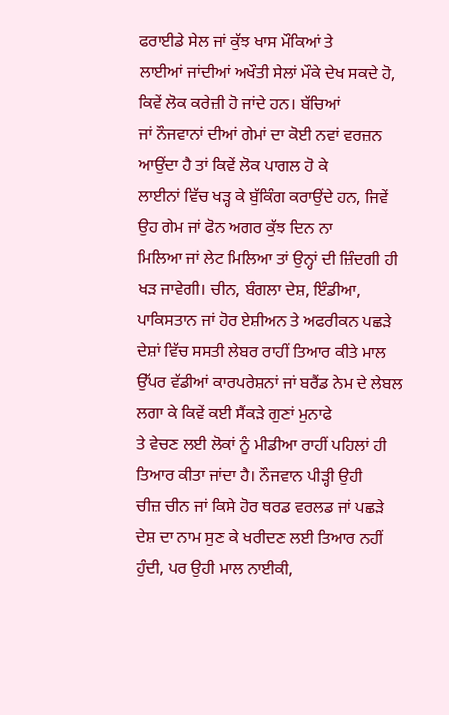ਫਰਾਈਡੇ ਸੇਲ ਜਾਂ ਕੁੱਝ ਖਾਸ ਮੌਕਿਆਂ ਤੇ
ਲਾਈਆਂ ਜਾਂਦੀਆਂ ਅਖੌਤੀ ਸੇਲਾਂ ਮੌਕੇ ਦੇਖ ਸਕਦੇ ਹੋ, ਕਿਵੇਂ ਲੋਕ ਕਰੇਜ਼ੀ ਹੋ ਜਾਂਦੇ ਹਨ। ਬੱਚਿਆਂ
ਜਾਂ ਨੌਜਵਾਨਾਂ ਦੀਆਂ ਗੇਮਾਂ ਦਾ ਕੋਈ ਨਵਾਂ ਵਰਜ਼ਨ ਆਉਂਦਾ ਹੈ ਤਾਂ ਕਿਵੇਂ ਲੋਕ ਪਾਗਲ ਹੋ ਕੇ
ਲਾਈਨਾਂ ਵਿੱਚ ਖੜ੍ਹ ਕੇ ਬੁੱਕਿੰਗ ਕਰਾਉਂਦੇ ਹਨ, ਜਿਵੇਂ ਉਹ ਗੇਮ ਜਾਂ ਫੋਨ ਅਗਰ ਕੁੱਝ ਦਿਨ ਨਾ
ਮਿਲਿਆ ਜਾਂ ਲੇਟ ਮਿਲਿਆ ਤਾਂ ਉਨ੍ਹਾਂ ਦੀ ਜ਼ਿੰਦਗੀ ਹੀ ਖੜ ਜਾਵੇਗੀ। ਚੀਨ, ਬੰਗਲਾ ਦੇਸ਼, ਇੰਡੀਆ,
ਪਾਕਿਸਤਾਨ ਜਾਂ ਹੋਰ ਏਸ਼ੀਅਨ ਤੇ ਅਫਰੀਕਨ ਪਛੜੇ ਦੇਸ਼ਾਂ ਵਿੱਚ ਸਸਤੀ ਲੇਬਰ ਰਾਹੀਂ ਤਿਆਰ ਕੀਤੇ ਮਾਲ
ਉੱਪਰ ਵੱਡੀਆਂ ਕਾਰਪਰੇਸ਼ਨਾਂ ਜਾਂ ਬਰੈਂਡ ਨੇਮ ਦੇ ਲੇਬਲ ਲਗਾ ਕੇ ਕਿਵੇਂ ਕਈ ਸੈਂਕੜੇ ਗੁਣਾਂ ਮੁਨਾਫੇ
ਤੇ ਵੇਚਣ ਲਈ ਲੋਕਾਂ ਨੂੰ ਮੀਡੀਆ ਰਾਹੀਂ ਪਹਿਲਾਂ ਹੀ ਤਿਆਰ ਕੀਤਾ ਜਾਂਦਾ ਹੈ। ਨੌਜਵਾਨ ਪੀੜ੍ਹੀ ਉਹੀ
ਚੀਜ਼ ਚੀਨ ਜਾਂ ਕਿਸੇ ਹੋਰ ਥਰਡ ਵਰਲਡ ਜਾਂ ਪਛੜੇ ਦੇਸ਼ ਦਾ ਨਾਮ ਸੁਣ ਕੇ ਖਰੀਦਣ ਲਈ ਤਿਆਰ ਨਹੀਂ
ਹੁੰਦੀ, ਪਰ ਉਹੀ ਮਾਲ ਨਾਈਕੀ,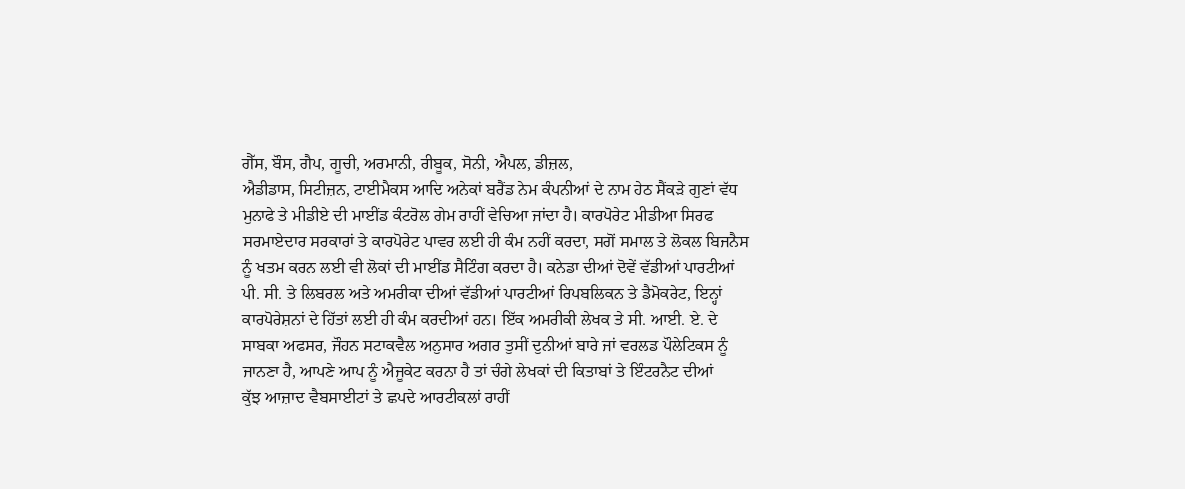ਗੈੱਸ, ਬੌਸ, ਗੈਪ, ਗੂਚੀ, ਅਰਮਾਨੀ, ਰੀਬੂਕ, ਸੋਨੀ, ਐਪਲ, ਡੀਜ਼ਲ,
ਐਡੀਡਾਸ, ਸਿਟੀਜ਼ਨ, ਟਾਈਮੈਕਸ ਆਦਿ ਅਨੇਕਾਂ ਬਰੈਂਡ ਨੇਮ ਕੰਪਨੀਆਂ ਦੇ ਨਾਮ ਹੇਠ ਸੈਂਕੜੇ ਗੁਣਾਂ ਵੱਧ
ਮੁਨਾਫੇ ਤੇ ਮੀਡੀਏ ਦੀ ਮਾਈਂਡ ਕੰਟਰੋਲ ਗੇਮ ਰਾਹੀਂ ਵੇਚਿਆ ਜਾਂਦਾ ਹੈ। ਕਾਰਪੋਰੇਟ ਮੀਡੀਆ ਸਿਰਫ
ਸਰਮਾਏਦਾਰ ਸਰਕਾਰਾਂ ਤੇ ਕਾਰਪੋਰੇਟ ਪਾਵਰ ਲਈ ਹੀ ਕੰਮ ਨਹੀਂ ਕਰਦਾ, ਸਗੋਂ ਸਮਾਲ ਤੇ ਲੋਕਲ ਬਿਜਨੈਸ
ਨੂੰ ਖਤਮ ਕਰਨ ਲਈ ਵੀ ਲੋਕਾਂ ਦੀ ਮਾਈਂਡ ਸੈਟਿੰਗ ਕਰਦਾ ਹੈ। ਕਨੇਡਾ ਦੀਆਂ ਦੋਵੇਂ ਵੱਡੀਆਂ ਪਾਰਟੀਆਂ
ਪੀ. ਸੀ. ਤੇ ਲਿਬਰਲ ਅਤੇ ਅਮਰੀਕਾ ਦੀਆਂ ਵੱਡੀਆਂ ਪਾਰਟੀਆਂ ਰਿਪਬਲਿਕਨ ਤੇ ਡੈਮੋਕਰੇਟ, ਇਨ੍ਹਾਂ
ਕਾਰਪੋਰੇਸ਼ਨਾਂ ਦੇ ਹਿੱਤਾਂ ਲਈ ਹੀ ਕੰਮ ਕਰਦੀਆਂ ਹਨ। ਇੱਕ ਅਮਰੀਕੀ ਲੇਖਕ ਤੇ ਸੀ. ਆਈ. ਏ. ਦੇ
ਸਾਬਕਾ ਅਫਸਰ, ਜੌਹਨ ਸਟਾਕਵੈਲ ਅਨੁਸਾਰ ਅਗਰ ਤੁਸੀਂ ਦੁਨੀਆਂ ਬਾਰੇ ਜਾਂ ਵਰਲਡ ਪੌਲੇਟਿਕਸ ਨੂੰ
ਜਾਨਣਾ ਹੈ, ਆਪਣੇ ਆਪ ਨੂੰ ਐਜੂਕੇਟ ਕਰਨਾ ਹੈ ਤਾਂ ਚੰਗੇ ਲੇਖਕਾਂ ਦੀ ਕਿਤਾਬਾਂ ਤੇ ਇੰਟਰਨੈਟ ਦੀਆਂ
ਕੁੱਝ ਆਜ਼ਾਦ ਵੈਬਸਾਈਟਾਂ ਤੇ ਛਪਦੇ ਆਰਟੀਕਲਾਂ ਰਾਹੀਂ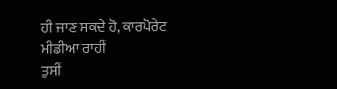ਹੀ ਜਾਣ ਸਕਦੇ ਹੋ, ਕਾਰਪੋਰੇਟ ਮੀਡੀਆ ਰਾਹੀਂ
ਤੁਸੀਂ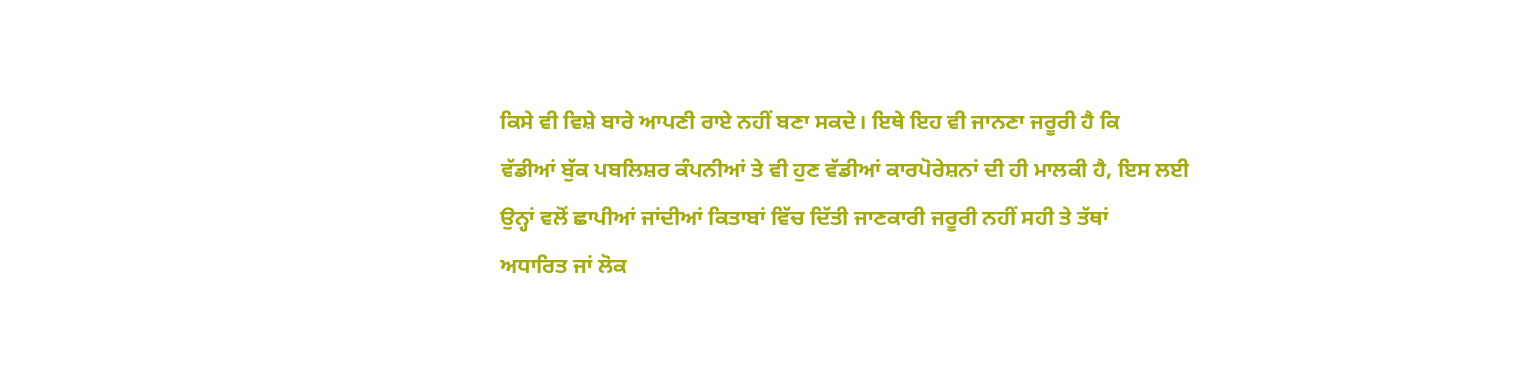ਕਿਸੇ ਵੀ ਵਿਸ਼ੇ ਬਾਰੇ ਆਪਣੀ ਰਾਏ ਨਹੀਂ ਬਣਾ ਸਕਦੇ। ਇਥੇ ਇਹ ਵੀ ਜਾਨਣਾ ਜਰੂਰੀ ਹੈ ਕਿ
ਵੱਡੀਆਂ ਬੁੱਕ ਪਬਲਿਸ਼ਰ ਕੰਪਨੀਆਂ ਤੇ ਵੀ ਹੁਣ ਵੱਡੀਆਂ ਕਾਰਪੋਰੇਸ਼ਨਾਂ ਦੀ ਹੀ ਮਾਲਕੀ ਹੈ, ਇਸ ਲਈ
ਉਨ੍ਹਾਂ ਵਲੋਂ ਛਾਪੀਆਂ ਜਾਂਦੀਆਂ ਕਿਤਾਬਾਂ ਵਿੱਚ ਦਿੱਤੀ ਜਾਣਕਾਰੀ ਜਰੂਰੀ ਨਹੀਂ ਸਹੀ ਤੇ ਤੱਥਾਂ
ਅਧਾਰਿਤ ਜਾਂ ਲੋਕ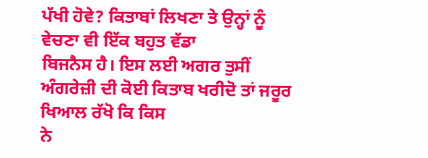ਪੱਖੀ ਹੋਵੇ? ਕਿਤਾਬਾਂ ਲਿਖਣਾ ਤੇ ਉਨ੍ਹਾਂ ਨੂੰ ਵੇਚਣਾ ਵੀ ਇੱਕ ਬਹੁਤ ਵੱਡਾ
ਬਿਜਨੈਸ ਹੈ। ਇਸ ਲਈ ਅਗਰ ਤੁਸੀਂ ਅੰਗਰੇਜ਼ੀ ਦੀ ਕੋਈ ਕਿਤਾਬ ਖਰੀਦੋ ਤਾਂ ਜਰੂਰ ਖਿਆਲ ਰੱਖੋ ਕਿ ਕਿਸ
ਨੇ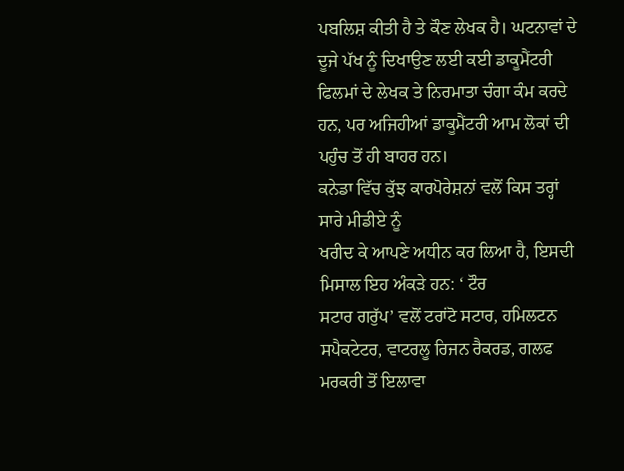ਪਬਲਿਸ਼ ਕੀਤੀ ਹੈ ਤੇ ਕੌਣ ਲੇਖਕ ਹੈ। ਘਟਨਾਵਾਂ ਦੇ ਦੂਜੇ ਪੱਖ ਨੂੰ ਦਿਖਾਉਣ ਲਈ ਕਈ ਡਾਕੂਮੈਂਟਰੀ
ਫਿਲਮਾਂ ਦੇ ਲੇਖਕ ਤੇ ਨਿਰਮਾਤਾ ਚੰਗਾ ਕੰਮ ਕਰਦੇ ਹਨ, ਪਰ ਅਜਿਹੀਆਂ ਡਾਕੂਮੈਂਟਰੀ ਆਮ ਲੋਕਾਂ ਦੀ
ਪਹੁੰਚ ਤੋਂ ਹੀ ਬਾਹਰ ਹਨ।
ਕਨੇਡਾ ਵਿੱਚ ਕੁੱਝ ਕਾਰਪੋਰੇਸ਼ਨਾਂ ਵਲੋਂ ਕਿਸ ਤਰ੍ਹਾਂ ਸਾਰੇ ਮੀਡੀਏ ਨੂੰ
ਖਰੀਦ ਕੇ ਆਪਣੇ ਅਧੀਨ ਕਰ ਲਿਆ ਹੈ, ਇਸਦੀ ਮਿਸਾਲ ਇਹ ਅੰਕੜੇ ਹਨ: ‘ ਟੌਰ
ਸਟਾਰ ਗਰੁੱਪ’ ਵਲੋਂ ਟਰਾਂਟੋ ਸਟਾਰ, ਹਮਿਲਟਨ
ਸਪੈਕਟੇਟਰ, ਵਾਟਰਲੂ ਰਿਜਨ ਰੈਕਰਡ, ਗਲਫ ਮਰਕਰੀ ਤੋਂ ਇਲਾਵਾ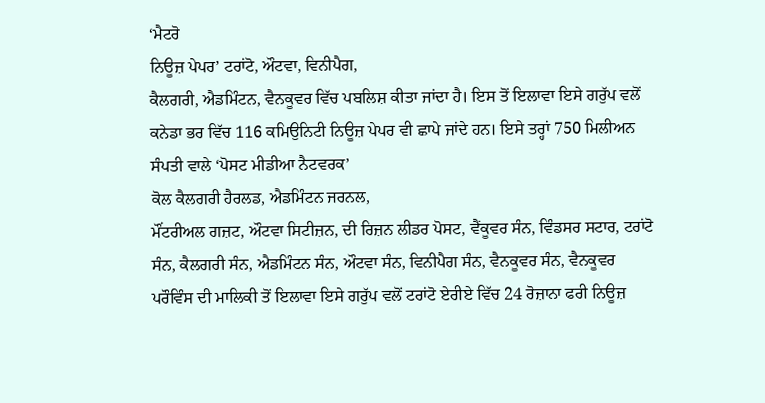‘ਮੈਟਰੋ
ਨਿਊਜ਼ ਪੇਪਰ’ ਟਰਾਂਟੋ, ਔਟਵਾ, ਵਿਨੀਪੈਗ,
ਕੈਲਗਰੀ, ਐਡਮਿੰਟਨ, ਵੈਨਕੂਵਰ ਵਿੱਚ ਪਬਲਿਸ਼ ਕੀਤਾ ਜਾਂਦਾ ਹੈ। ਇਸ ਤੋਂ ਇਲਾਵਾ ਇਸੇ ਗਰੁੱਪ ਵਲੋਂ
ਕਨੇਡਾ ਭਰ ਵਿੱਚ 116 ਕਮਿਉਨਿਟੀ ਨਿਊਜ਼ ਪੇਪਰ ਵੀ ਛਾਪੇ ਜਾਂਦੇ ਹਨ। ਇਸੇ ਤਰ੍ਹਾਂ 750 ਮਿਲੀਅਨ
ਸੰਪਤੀ ਵਾਲੇ ‘ਪੋਸਟ ਮੀਡੀਆ ਨੈਟਵਰਕ’
ਕੋਲ ਕੈਲਗਰੀ ਹੈਰਲਡ, ਐਡਮਿੰਟਨ ਜਰਨਲ,
ਮੌਂਟਰੀਅਲ ਗਜ਼ਟ, ਔਟਵਾ ਸਿਟੀਜ਼ਨ, ਦੀ ਰਿਜ਼ਨ ਲੀਡਰ ਪੋਸਟ, ਵੈਂਕੂਵਰ ਸੰਨ, ਵਿੰਡਸਰ ਸਟਾਰ, ਟਰਾਂਟੋ
ਸੰਨ, ਕੈਲਗਰੀ ਸੰਨ, ਐਡਮਿੰਟਨ ਸੰਨ, ਔਟਵਾ ਸੰਨ, ਵਿਨੀਪੈਗ ਸੰਨ, ਵੈਨਕੂਵਰ ਸੰਨ, ਵੈਨਕੂਵਰ
ਪਰੌਵਿੰਸ ਦੀ ਮਾਲਿਕੀ ਤੋਂ ਇਲਾਵਾ ਇਸੇ ਗਰੁੱਪ ਵਲੋਂ ਟਰਾਂਟੋ ਏਰੀਏ ਵਿੱਚ 24 ਰੋਜ਼ਾਨਾ ਫਰੀ ਨਿਊਜ਼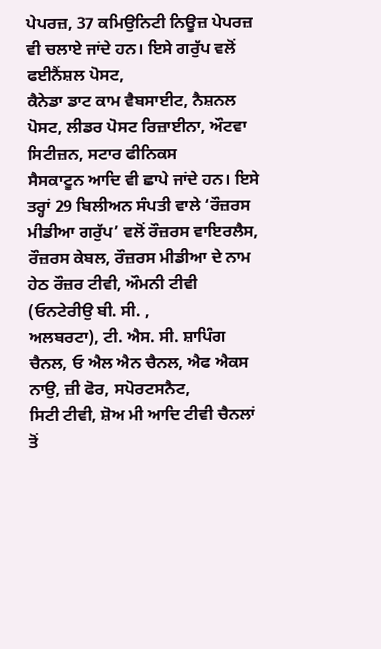ਪੇਪਰਜ਼, 37 ਕਮਿਉਨਿਟੀ ਨਿਊਜ਼ ਪੇਪਰਜ਼ ਵੀ ਚਲਾਏ ਜਾਂਦੇ ਹਨ। ਇਸੇ ਗਰੁੱਪ ਵਲੋਂ ਫਈਨੈਂਸ਼ਲ ਪੋਸਟ,
ਕੈਨੇਡਾ ਡਾਟ ਕਾਮ ਵੈਬਸਾਈਟ, ਨੈਸ਼ਨਲ ਪੋਸਟ, ਲੀਡਰ ਪੋਸਟ ਰਿਜ਼ਾਈਨਾ, ਔਟਵਾ ਸਿਟੀਜ਼ਨ, ਸਟਾਰ ਫੀਨਿਕਸ
ਸੈਸਕਾਟੂਨ ਆਦਿ ਵੀ ਛਾਪੇ ਜਾਂਦੇ ਹਨ। ਇਸੇ ਤਰ੍ਹਾਂ 29 ਬਿਲੀਅਨ ਸੰਪਤੀ ਵਾਲੇ ‘ਰੌਜ਼ਰਸ
ਮੀਡੀਆ ਗਰੁੱਪ’ ਵਲੋਂ ਰੌਜ਼ਰਸ ਵਾਇਰਲੈਸ,
ਰੌਜ਼ਰਸ ਕੇਬਲ, ਰੌਜ਼ਰਸ ਮੀਡੀਆ ਦੇ ਨਾਮ ਹੇਠ ਰੌਜ਼ਰ ਟੀਵੀ, ਔਮਨੀ ਟੀਵੀ (ਓਨਟੇਰੀਉ ਬੀ. ਸੀ. ,
ਅਲਬਰਟਾ), ਟੀ. ਐਸ. ਸੀ. ਸ਼ਾਪਿੰਗ ਚੈਨਲ, ਓ ਐਲ ਐਨ ਚੈਨਲ, ਐਫ ਐਕਸ ਨਾਉ, ਜ਼ੀ ਫੋਰ, ਸਪੋਰਟਸਨੈਟ,
ਸਿਟੀ ਟੀਵੀ, ਸ਼ੋਅ ਮੀ ਆਦਿ ਟੀਵੀ ਚੈਨਲਾਂ ਤੋਂ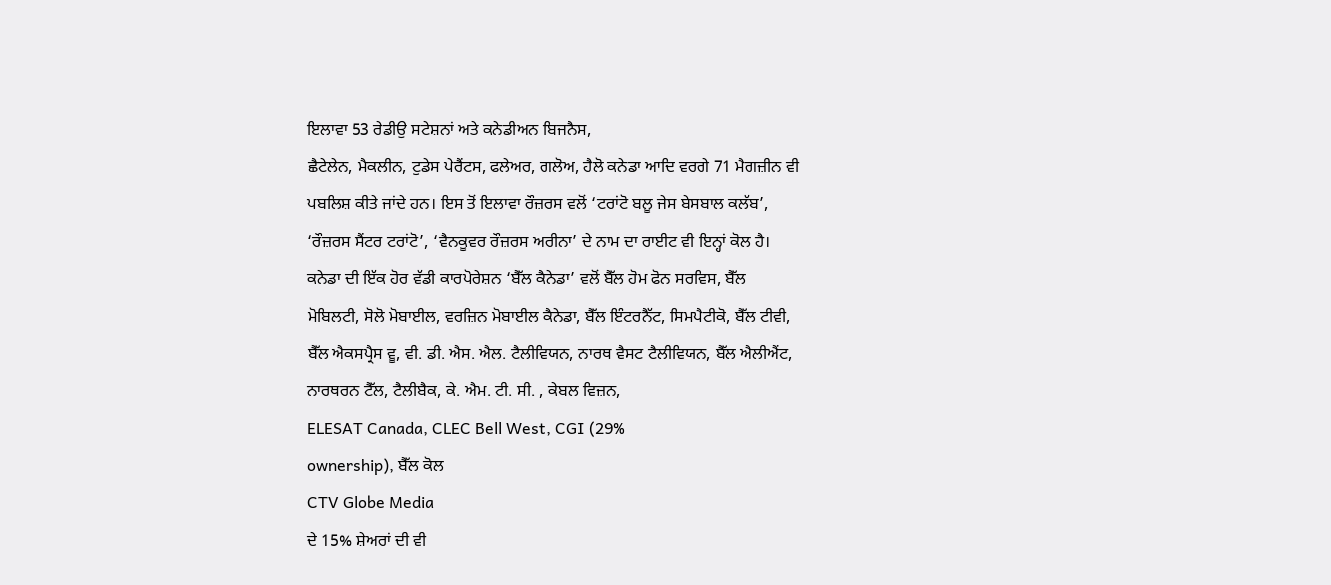ਇਲਾਵਾ 53 ਰੇਡੀਉ ਸਟੇਸ਼ਨਾਂ ਅਤੇ ਕਨੇਡੀਅਨ ਬਿਜਨੈਸ,
ਛੈਟੇਲੇਨ, ਮੈਕਲੀਨ, ਟੁਡੇਸ ਪੇਰੈਂਟਸ, ਫਲੇਅਰ, ਗਲੋਅ, ਹੈਲੋ ਕਨੇਡਾ ਆਦਿ ਵਰਗੇ 71 ਮੈਗਜ਼ੀਨ ਵੀ
ਪਬਲਿਸ਼ ਕੀਤੇ ਜਾਂਦੇ ਹਨ। ਇਸ ਤੋਂ ਇਲਾਵਾ ਰੌਜ਼ਰਸ ਵਲੋਂ ‘ਟਰਾਂਟੋ ਬਲੂ ਜੇਸ ਬੇਸਬਾਲ ਕਲੱਬ’,
‘ਰੌਜ਼ਰਸ ਸੈਂਟਰ ਟਰਾਂਟੋ’, ‘ਵੈਨਕੂਵਰ ਰੌਜ਼ਰਸ ਅਰੀਨਾ’ ਦੇ ਨਾਮ ਦਾ ਰਾਈਟ ਵੀ ਇਨ੍ਹਾਂ ਕੋਲ ਹੈ।
ਕਨੇਡਾ ਦੀ ਇੱਕ ਹੋਰ ਵੱਡੀ ਕਾਰਪੋਰੇਸ਼ਨ ‘ਬੈੱਲ ਕੈਨੇਡਾ’ ਵਲੋਂ ਬੈੱਲ ਹੋਮ ਫੋਨ ਸਰਵਿਸ, ਬੈੱਲ
ਮੋਬਿਲਟੀ, ਸੋਲੋ ਮੋਬਾਈਲ, ਵਰਜ਼ਿਨ ਮੋਬਾਈਲ ਕੈਨੇਡਾ, ਬੈੱਲ ਇੰਟਰਨੈੱਟ, ਸਿਮਪੈਟੀਕੋ, ਬੈੱਲ ਟੀਵੀ,
ਬੈੱਲ ਐਕਸਪ੍ਰੈਸ ਵੂ, ਵੀ. ਡੀ. ਐਸ. ਐਲ. ਟੈਲੀਵਿਯਨ, ਨਾਰਥ ਵੈਸਟ ਟੈਲੀਵਿਯਨ, ਬੈੱਲ ਐਲੀਐਂਟ,
ਨਾਰਥਰਨ ਟੈੱਲ, ਟੈਲੀਬੈਕ, ਕੇ. ਐਮ. ਟੀ. ਸੀ. , ਕੇਬਲ ਵਿਜ਼ਨ,
ELESAT Canada, CLEC Bell West, CGI (29%
ownership), ਬੈੱਲ ਕੋਲ
CTV Globe Media
ਦੇ 15% ਸ਼ੇਅਰਾਂ ਦੀ ਵੀ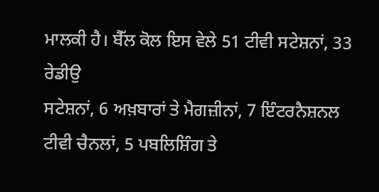ਮਾਲਕੀ ਹੈ। ਬੈੱਲ ਕੋਲ ਇਸ ਵੇਲੇ 51 ਟੀਵੀ ਸਟੇਸ਼ਨਾਂ, 33 ਰੇਡੀਉ
ਸਟੇਸ਼ਨਾਂ, 6 ਅਖ਼ਬਾਰਾਂ ਤੇ ਮੈਗਜ਼ੀਨਾਂ, 7 ਇੰਟਰਨੈਸ਼ਨਲ ਟੀਵੀ ਚੈਨਲਾਂ, 5 ਪਬਲਿਸ਼ਿੰਗ ਤੇ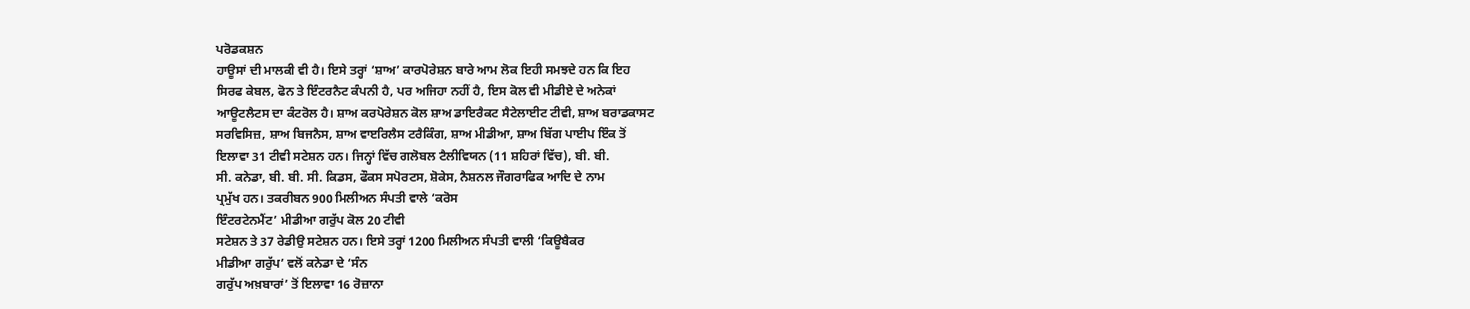ਪਰੋਡਕਸ਼ਨ
ਹਾਊਸਾਂ ਦੀ ਮਾਲਕੀ ਵੀ ਹੈ। ਇਸੇ ਤਰ੍ਹਾਂ ‘ਸ਼ਾਅ’ ਕਾਰਪੋਰੇਸ਼ਨ ਬਾਰੇ ਆਮ ਲੋਕ ਇਹੀ ਸਮਝਦੇ ਹਨ ਕਿ ਇਹ
ਸਿਰਫ ਕੇਬਲ, ਫੋਨ ਤੇ ਇੰਟਰਨੈਟ ਕੰਪਨੀ ਹੈ, ਪਰ ਅਜਿਹਾ ਨਹੀਂ ਹੈ, ਇਸ ਕੋਲ ਵੀ ਮੀਡੀਏ ਦੇ ਅਨੇਕਾਂ
ਆਊਟਲੈਟਸ ਦਾ ਕੰਟਰੋਲ ਹੈ। ਸ਼ਾਅ ਕਰਪੋਰੇਸ਼ਨ ਕੋਲ ਸ਼ਾਅ ਡਾਇਰੈਕਟ ਸੈਟੇਲਾਈਟ ਟੀਵੀ, ਸ਼ਾਅ ਬਰਾਡਕਾਸਟ
ਸਰਵਿਸਿਜ਼, ਸ਼ਾਅ ਬਿਜਨੈਸ, ਸ਼ਾਅ ਵਾੲਰਿਲੈਸ ਟਰੈਕਿੰਗ, ਸ਼ਾਅ ਮੀਡੀਆ, ਸ਼ਾਅ ਬਿੱਗ ਪਾਈਪ ਇੰਕ ਤੋਂ
ਇਲਾਵਾ 31 ਟੀਵੀ ਸਟੇਸ਼ਨ ਹਨ। ਜਿਨ੍ਹਾਂ ਵਿੱਚ ਗਲੋਬਲ ਟੈਲੀਵਿਯਨ (11 ਸ਼ਹਿਰਾਂ ਵਿੱਚ), ਬੀ. ਬੀ.
ਸੀ. ਕਨੇਡਾ, ਬੀ. ਬੀ. ਸੀ. ਕਿਡਸ, ਫੌਕਸ ਸਪੋਰਟਸ, ਸ਼ੋਕੇਸ, ਨੈਸ਼ਨਲ ਜੌਗਰਾਫਿਕ ਆਦਿ ਦੇ ਨਾਮ
ਪ੍ਰਮੁੱਖ ਹਨ। ਤਕਰੀਬਨ 900 ਮਿਲੀਅਨ ਸੰਪਤੀ ਵਾਲੇ ‘ਕਰੋਸ
ਇੰਟਰਟੇਨਮੈਂਟ’ ਮੀਡੀਆ ਗਰੁੱਪ ਕੋਲ 20 ਟੀਵੀ
ਸਟੇਸ਼ਨ ਤੇ 37 ਰੇਡੀਉ ਸਟੇਸ਼ਨ ਹਨ। ਇਸੇ ਤਰ੍ਹਾਂ 1200 ਮਿਲੀਅਨ ਸੰਪਤੀ ਵਾਲੀ ‘ਕਿਊਬੈਕਰ
ਮੀਡੀਆ ਗਰੁੱਪ’ ਵਲੋਂ ਕਨੇਡਾ ਦੇ ‘ਸੰਨ
ਗਰੁੱਪ ਅਖ਼ਬਾਰਾਂ’ ਤੋਂ ਇਲਾਵਾ 16 ਰੋਜ਼ਾਨਾ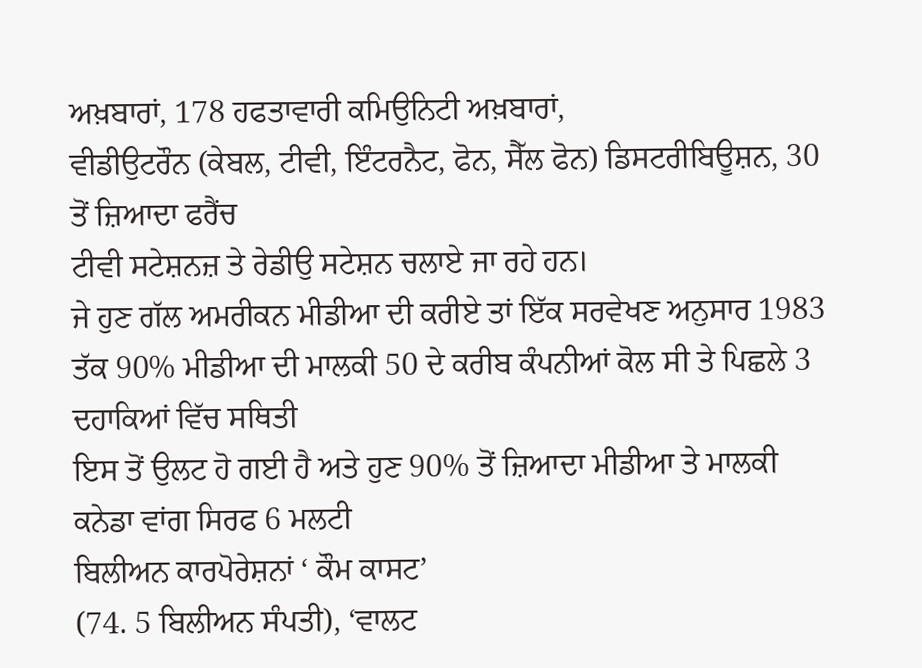ਅਖ਼ਬਾਰਾਂ, 178 ਹਫਤਾਵਾਰੀ ਕਮਿਉਨਿਟੀ ਅਖ਼ਬਾਰਾਂ,
ਵੀਡੀਉਟਰੌਨ (ਕੇਬਲ, ਟੀਵੀ, ਇੰਟਰਨੈਟ, ਫੋਨ, ਸੈੱਲ ਫੋਨ) ਡਿਸਟਰੀਬਿਊਸ਼ਨ, 30 ਤੋਂ ਜ਼ਿਆਦਾ ਫਰੈਂਚ
ਟੀਵੀ ਸਟੇਸ਼ਨਜ਼ ਤੇ ਰੇਡੀਉ ਸਟੇਸ਼ਨ ਚਲਾਏ ਜਾ ਰਹੇ ਹਨ।
ਜੇ ਹੁਣ ਗੱਲ ਅਮਰੀਕਨ ਮੀਡੀਆ ਦੀ ਕਰੀਏ ਤਾਂ ਇੱਕ ਸਰਵੇਖਣ ਅਨੁਸਾਰ 1983
ਤੱਕ 90% ਮੀਡੀਆ ਦੀ ਮਾਲਕੀ 50 ਦੇ ਕਰੀਬ ਕੰਪਨੀਆਂ ਕੋਲ ਸੀ ਤੇ ਪਿਛਲੇ 3 ਦਹਾਕਿਆਂ ਵਿੱਚ ਸਥਿਤੀ
ਇਸ ਤੋਂ ਉਲਟ ਹੋ ਗਈ ਹੈ ਅਤੇ ਹੁਣ 90% ਤੋਂ ਜ਼ਿਆਦਾ ਮੀਡੀਆ ਤੇ ਮਾਲਕੀ ਕਨੇਡਾ ਵਾਂਗ ਸਿਰਫ 6 ਮਲਟੀ
ਬਿਲੀਅਨ ਕਾਰਪੋਰੇਸ਼ਨਾਂ ‘ ਕੌਮ ਕਾਸਟ’
(74. 5 ਬਿਲੀਅਨ ਸੰਪਤੀ), ‘ਵਾਲਟ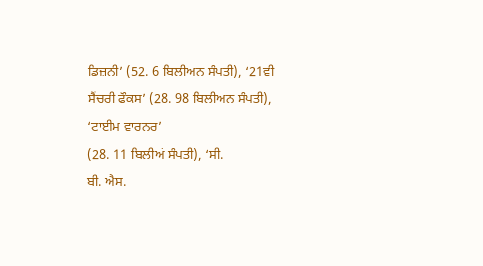ਡਿਜ਼ਨੀ’ (52. 6 ਬਿਲੀਅਨ ਸੰਪਤੀ), ‘21ਵੀ
ਸੈਂਚਰੀ ਫੌਕਸ’ (28. 98 ਬਿਲੀਅਨ ਸੰਪਤੀ),
‘ਟਾਈਮ ਵਾਰਨਰ’
(28. 11 ਬਿਲੀਅਂ ਸੰਪਤੀ), ‘ਸੀ.
ਬੀ. ਐਸ.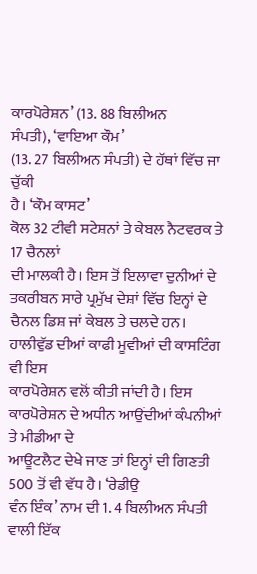ਕਾਰਪੋਰੇਸ਼ਨ’ (13. 88 ਬਿਲੀਅਨ
ਸੰਪਤੀ), ‘ਵਾਇਆ ਕੌਮ’
(13. 27 ਬਿਲੀਅਨ ਸੰਪਤੀ) ਦੇ ਹੱਥਾਂ ਵਿੱਚ ਜਾ ਚੁੱਕੀ
ਹੈ। ‘ਕੌਮ ਕਾਸਟ’
ਕੋਲ 32 ਟੀਵੀ ਸਟੇਸ਼ਨਾਂ ਤੇ ਕੇਬਲ ਨੈਟਵਰਕ ਤੇ 17 ਚੈਨਲਾਂ
ਦੀ ਮਾਲਕੀ ਹੈ। ਇਸ ਤੋਂ ਇਲਾਵਾ ਦੁਨੀਆਂ ਦੇ ਤਕਰੀਬਨ ਸਾਰੇ ਪ੍ਰਮੁੱਖ ਦੇਸ਼ਾਂ ਵਿੱਚ ਇਨ੍ਹਾਂ ਦੇ
ਚੈਨਲ ਡਿਸ਼ ਜਾਂ ਕੇਬਲ ਤੇ ਚਲਦੇ ਹਨ। ਹਾਲੀਵੁੱਡ ਦੀਆਂ ਕਾਫੀ ਮੂਵੀਆਂ ਦੀ ਕਾਸਟਿੰਗ ਵੀ ਇਸ
ਕਾਰਪੋਰੇਸ਼ਨ ਵਲੋਂ ਕੀਤੀ ਜਾਂਦੀ ਹੈ। ਇਸ ਕਾਰਪੋਰੇਸ਼ਨ ਦੇ ਅਧੀਨ ਆਉਂਦੀਆਂ ਕੰਪਨੀਆਂ ਤੇ ਮੀਡੀਆ ਦੇ
ਆਊਟਲੈਟ ਦੇਖੇ ਜਾਣ ਤਾਂ ਇਨ੍ਹਾਂ ਦੀ ਗਿਣਤੀ 500 ਤੋਂ ਵੀ ਵੱਧ ਹੈ। ‘ਰੇਡੀਉ
ਵੰਨ ਇੰਕ’ ਨਾਮ ਦੀ 1. 4 ਬਿਲੀਅਨ ਸੰਪਤੀ
ਵਾਲੀ ਇੱਕ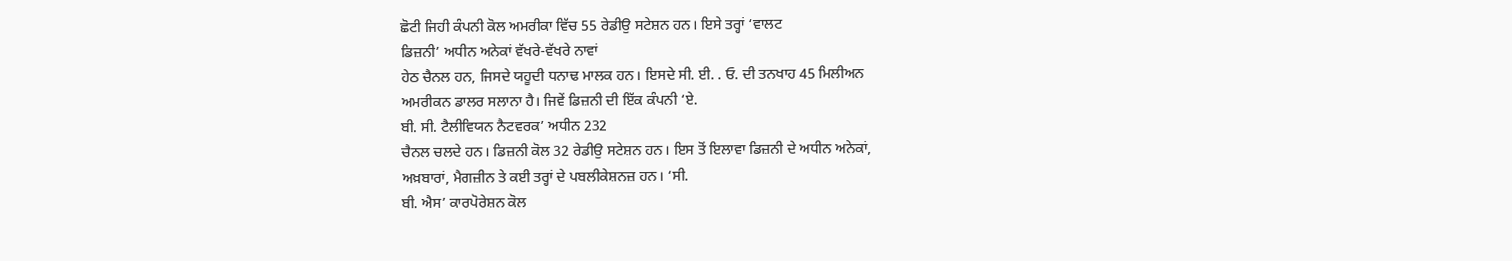ਛੋਟੀ ਜਿਹੀ ਕੰਪਨੀ ਕੋਲ ਅਮਰੀਕਾ ਵਿੱਚ 55 ਰੇਡੀਉ ਸਟੇਸ਼ਨ ਹਨ। ਇਸੇ ਤਰ੍ਹਾਂ ‘ਵਾਲਟ
ਡਿਜ਼ਨੀ’ ਅਧੀਨ ਅਨੇਕਾਂ ਵੱਖਰੇ-ਵੱਖਰੇ ਨਾਵਾਂ
ਹੇਠ ਚੈਨਲ ਹਨ, ਜਿਸਦੇ ਯਹੂਦੀ ਧਨਾਢ ਮਾਲਕ ਹਨ। ਇਸਦੇ ਸੀ. ਈ. . ਓ. ਦੀ ਤਨਖਾਹ 45 ਮਿਲੀਅਨ
ਅਮਰੀਕਨ ਡਾਲਰ ਸਲਾਨਾ ਹੈ। ਜਿਵੇਂ ਡਿਜ਼ਨੀ ਦੀ ਇੱਕ ਕੰਪਨੀ ‘ਏ.
ਬੀ. ਸੀ. ਟੈਲੀਵਿਯਨ ਨੈਟਵਰਕ’ ਅਧੀਨ 232
ਚੈਨਲ ਚਲਦੇ ਹਨ। ਡਿਜ਼ਨੀ ਕੋਲ 32 ਰੇਡੀਉ ਸਟੇਸ਼ਨ ਹਨ। ਇਸ ਤੋਂ ਇਲਾਵਾ ਡਿਜ਼ਨੀ ਦੇ ਅਧੀਨ ਅਨੇਕਾਂ,
ਅਖ਼ਬਾਰਾਂ, ਮੈਗਜ਼ੀਨ ਤੇ ਕਈ ਤਰ੍ਹਾਂ ਦੇ ਪਬਲੀਕੇਸ਼ਨਜ਼ ਹਨ। ‘ਸੀ.
ਬੀ. ਐਸ’ ਕਾਰਪੋਰੇਸ਼ਨ ਕੋਲ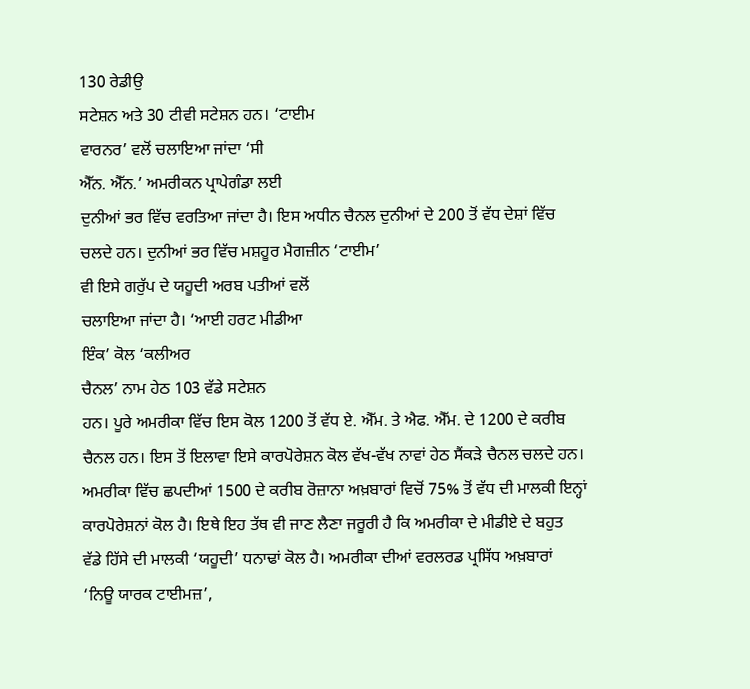130 ਰੇਡੀਉ
ਸਟੇਸ਼ਨ ਅਤੇ 30 ਟੀਵੀ ਸਟੇਸ਼ਨ ਹਨ। ‘ਟਾਈਮ
ਵਾਰਨਰ’ ਵਲੋਂ ਚਲਾਇਆ ਜਾਂਦਾ ‘ਸੀ
ਐੱਨ. ਐੱਨ.’ ਅਮਰੀਕਨ ਪ੍ਰਾਪੇਗੰਡਾ ਲਈ
ਦੁਨੀਆਂ ਭਰ ਵਿੱਚ ਵਰਤਿਆ ਜਾਂਦਾ ਹੈ। ਇਸ ਅਧੀਨ ਚੈਨਲ ਦੁਨੀਆਂ ਦੇ 200 ਤੋਂ ਵੱਧ ਦੇਸ਼ਾਂ ਵਿੱਚ
ਚਲਦੇ ਹਨ। ਦੁਨੀਆਂ ਭਰ ਵਿੱਚ ਮਸ਼ਹੂਰ ਮੈਗਜ਼ੀਨ ‘ਟਾਈਮ’
ਵੀ ਇਸੇ ਗਰੁੱਪ ਦੇ ਯਹੂਦੀ ਅਰਬ ਪਤੀਆਂ ਵਲੋਂ
ਚਲਾਇਆ ਜਾਂਦਾ ਹੈ। ‘ਆਈ ਹਰਟ ਮੀਡੀਆ
ਇੰਕ’ ਕੋਲ ‘ਕਲੀਅਰ
ਚੈਨਲ’ ਨਾਮ ਹੇਠ 103 ਵੱਡੇ ਸਟੇਸ਼ਨ
ਹਨ। ਪੂਰੇ ਅਮਰੀਕਾ ਵਿੱਚ ਇਸ ਕੋਲ 1200 ਤੋਂ ਵੱਧ ਏ. ਐੱਮ. ਤੇ ਐਫ. ਐੱਮ. ਦੇ 1200 ਦੇ ਕਰੀਬ
ਚੈਨਲ ਹਨ। ਇਸ ਤੋਂ ਇਲਾਵਾ ਇਸੇ ਕਾਰਪੋਰੇਸ਼ਨ ਕੋਲ ਵੱਖ-ਵੱਖ ਨਾਵਾਂ ਹੇਠ ਸੈਂਕੜੇ ਚੈਨਲ ਚਲਦੇ ਹਨ।
ਅਮਰੀਕਾ ਵਿੱਚ ਛਪਦੀਆਂ 1500 ਦੇ ਕਰੀਬ ਰੋਜ਼ਾਨਾ ਅਖ਼ਬਾਰਾਂ ਵਿਚੋਂ 75% ਤੋਂ ਵੱਧ ਦੀ ਮਾਲਕੀ ਇਨ੍ਹਾਂ
ਕਾਰਪੋਰੇਸ਼ਨਾਂ ਕੋਲ ਹੈ। ਇਥੇ ਇਹ ਤੱਥ ਵੀ ਜਾਣ ਲੈਣਾ ਜਰੂਰੀ ਹੈ ਕਿ ਅਮਰੀਕਾ ਦੇ ਮੀਡੀਏ ਦੇ ਬਹੁਤ
ਵੱਡੇ ਹਿੱਸੇ ਦੀ ਮਾਲਕੀ ‘ਯਹੂਦੀ’ ਧਨਾਢਾਂ ਕੋਲ ਹੈ। ਅਮਰੀਕਾ ਦੀਆਂ ਵਰਲਰਡ ਪ੍ਰਸਿੱਧ ਅਖ਼ਬਾਰਾਂ
‘ਨਿਊ ਯਾਰਕ ਟਾਈਮਜ਼’,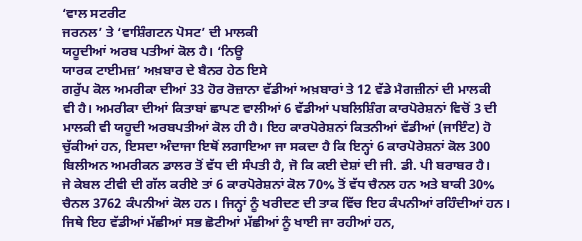‘ਵਾਲ ਸਟਰੀਟ
ਜਰਨਲ’ ਤੇ ‘ਵਾਸ਼ਿੰਗਟਨ ਪੋਸਟ’ ਦੀ ਮਾਲਕੀ
ਯਹੂਦੀਆਂ ਅਰਬ ਪਤੀਆਂ ਕੋਲ ਹੈ। ‘ਨਿਊ
ਯਾਰਕ ਟਾਈਮਜ਼’ ਅਖ਼ਬਾਰ ਦੇ ਬੈਨਰ ਹੇਠ ਇਸੇ
ਗਰੁੱਪ ਕੋਲ ਅਮਰੀਕਾ ਦੀਆਂ 33 ਹੋਰ ਰੋਜ਼ਾਨਾ ਵੱਡੀਆਂ ਅਖ਼ਬਾਰਾਂ ਤੇ 12 ਵੱਡੇ ਮੈਗਜ਼ੀਨਾਂ ਦੀ ਮਾਲਕੀ
ਵੀ ਹੈ। ਅਮਰੀਕਾ ਦੀਆਂ ਕਿਤਾਬਾਂ ਛਾਪਣ ਵਾਲੀਆਂ 6 ਵੱਡੀਆਂ ਪਬਲਿਸ਼ਿੰਗ ਕਾਰਪੋਰੇਸ਼ਨਾਂ ਵਿਚੋਂ 3 ਦੀ
ਮਾਲਕੀ ਵੀ ਯਹੂਦੀ ਅਰਬਪਤੀਆਂ ਕੋਲ ਹੀ ਹੈ। ਇਹ ਕਾਰਪੋਰੇਸ਼ਨਾਂ ਕਿਤਨੀਆਂ ਵੱਡੀਆਂ (ਜਾਇੰਟ) ਹੋ
ਚੁੱਕੀਆਂ ਹਨ, ਇਸਦਾ ਅੰਦਾਜਾ ਇਥੋਂ ਲਗਾਇਆ ਜਾ ਸਕਦਾ ਹੈ ਕਿ ਇਨ੍ਹਾਂ 6 ਕਾਰਪੋਰੇਸ਼ਨਾਂ ਕੋਲ 300
ਬਿਲੀਅਨ ਅਮਰੀਕਨ ਡਾਲਰ ਤੋਂ ਵੱਧ ਦੀ ਸੰਪਤੀ ਹੈ, ਜੋ ਕਿ ਕਈ ਦੇਸ਼ਾਂ ਦੀ ਜੀ. ਡੀ. ਪੀ ਬਰਾਬਰ ਹੈ।
ਜੇ ਕੇਬਲ ਟੀਵੀ ਦੀ ਗੱਲ ਕਰੀਏ ਤਾਂ 6 ਕਾਰਪੋਰੇਸ਼ਨਾਂ ਕੋਲ 70% ਤੋਂ ਵੱਧ ਚੈਨਲ ਹਨ ਅਤੇ ਬਾਕੀ 30%
ਚੈਨਲ 3762 ਕੰਪਨੀਆਂ ਕੋਲ ਹਨ। ਜਿਨ੍ਹਾਂ ਨੂੰ ਖਰੀਦਣ ਦੀ ਤਾਕ ਵਿੱਚ ਇਹ ਕੰਪਨੀਆਂ ਰਹਿੰਦੀਆਂ ਹਨ।
ਜਿਥੇ ਇਹ ਵੱਡੀਆਂ ਮੱਛੀਆਂ ਸਭ ਛੋਟੀਆਂ ਮੱਛੀਆਂ ਨੂੰ ਖਾਈ ਜਾ ਰਹੀਆਂ ਹਨ,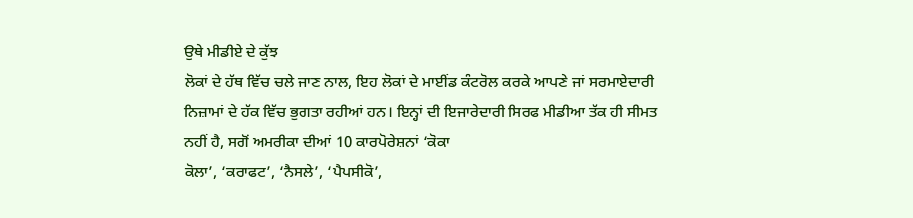ਉਥੇ ਮੀਡੀਏ ਦੇ ਕੁੱਝ
ਲੋਕਾਂ ਦੇ ਹੱਥ ਵਿੱਚ ਚਲੇ ਜਾਣ ਨਾਲ, ਇਹ ਲੋਕਾਂ ਦੇ ਮਾਈਂਡ ਕੰਟਰੋਲ ਕਰਕੇ ਆਪਣੇ ਜਾਂ ਸਰਮਾਏਦਾਰੀ
ਨਿਜ਼ਾਮਾਂ ਦੇ ਹੱਕ ਵਿੱਚ ਭੁਗਤਾ ਰਹੀਆਂ ਹਨ। ਇਨ੍ਹਾਂ ਦੀ ਇਜਾਰੇਦਾਰੀ ਸਿਰਫ ਮੀਡੀਆ ਤੱਕ ਹੀ ਸੀਮਤ
ਨਹੀਂ ਹੈ, ਸਗੋਂ ਅਮਰੀਕਾ ਦੀਆਂ 10 ਕਾਰਪੋਰੇਸ਼ਨਾਂ ‘ਕੋਕਾ
ਕੋਲਾ’, ‘ਕਰਾਫਟ’, ‘ਨੈਸਲੇ’, ‘ਪੈਪਸੀਕੋ’,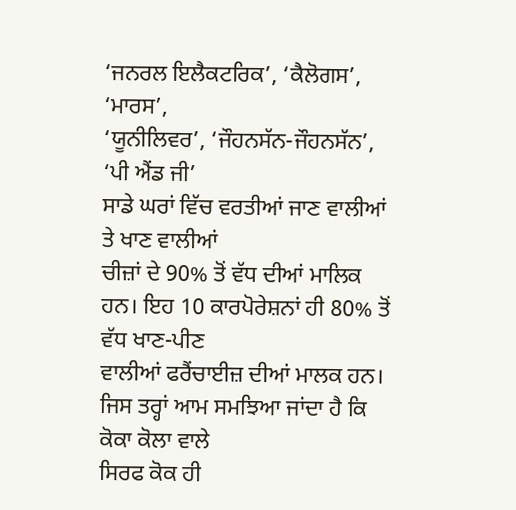‘ਜਨਰਲ ਇਲੈਕਟਰਿਕ’, ‘ਕੈਲੋਗਸ’, ‘ਮਾਰਸ’,
‘ਯੂਨੀਲਿਵਰ’, ‘ਜੌਹਨਸੱਨ-ਜੌਹਨਸੱਨ’, ‘ਪੀ ਐਂਡ ਜੀ’
ਸਾਡੇ ਘਰਾਂ ਵਿੱਚ ਵਰਤੀਆਂ ਜਾਣ ਵਾਲੀਆਂ ਤੇ ਖਾਣ ਵਾਲੀਆਂ
ਚੀਜ਼ਾਂ ਦੇ 90% ਤੋਂ ਵੱਧ ਦੀਆਂ ਮਾਲਿਕ ਹਨ। ਇਹ 10 ਕਾਰਪੋਰੇਸ਼ਨਾਂ ਹੀ 80% ਤੋਂ ਵੱਧ ਖਾਣ-ਪੀਣ
ਵਾਲੀਆਂ ਫਰੈਂਚਾਈਜ਼ ਦੀਆਂ ਮਾਲਕ ਹਨ। ਜਿਸ ਤਰ੍ਹਾਂ ਆਮ ਸਮਝਿਆ ਜਾਂਦਾ ਹੈ ਕਿ ਕੋਕਾ ਕੋਲਾ ਵਾਲੇ
ਸਿਰਫ ਕੋਕ ਹੀ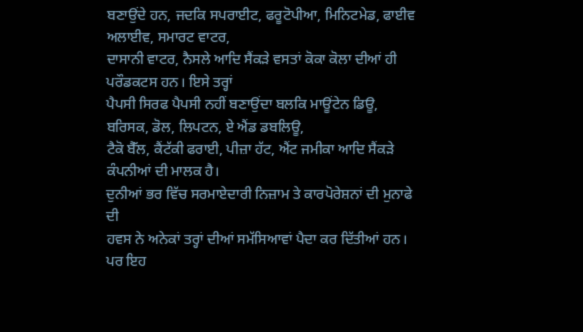ਬਣਾਉਂਦੇ ਹਨ, ਜਦਕਿ ਸਪਰਾਈਟ, ਫਰੂਟੋਪੀਆ, ਮਿਨਿਟਮੇਡ, ਫਾਈਵ ਅਲਾਈਵ, ਸਮਾਰਟ ਵਾਟਰ,
ਦਾਸਾਨੀ ਵਾਟਰ, ਨੈਸਲੇ ਆਦਿ ਸੈਂਕੜੇ ਵਸਤਾਂ ਕੋਕਾ ਕੋਲਾ ਦੀਆਂ ਹੀ ਪਰੌਡਕਟਸ ਹਨ। ਇਸੇ ਤਰ੍ਹਾਂ
ਪੈਪਸੀ ਸਿਰਫ ਪੈਪਸੀ ਨਹੀਂ ਬਣਾਉਂਦਾ ਬਲਕਿ ਮਾਊਂਟੇਨ ਡਿਊ, ਬਰਿਸਕ, ਡੋਲ, ਲਿਪਟਨ, ਏ ਐਂਡ ਡਬਲਿਊ,
ਟੈਕੋ ਬੈੱਲ, ਕੈਂਟੱਕੀ ਫਰਾਈ, ਪੀਜ਼ਾ ਹੱਟ, ਐਂਟ ਜਮੀਕਾ ਆਦਿ ਸੈਂਕੜੇ ਕੰਪਨੀਆਂ ਦੀ ਮਾਲਕ ਹੈ।
ਦੁਨੀਆਂ ਭਰ ਵਿੱਚ ਸਰਮਾਏਦਾਰੀ ਨਿਜ਼ਾਮ ਤੇ ਕਾਰਪੋਰੇਸ਼ਨਾਂ ਦੀ ਮੁਨਾਫੇ ਦੀ
ਹਵਸ ਨੇ ਅਨੇਕਾਂ ਤਰ੍ਹਾਂ ਦੀਆਂ ਸਮੱਸਿਆਵਾਂ ਪੈਦਾ ਕਰ ਦਿੱਤੀਆਂ ਹਨ। ਪਰ ਇਹ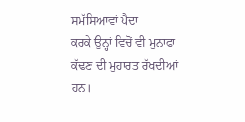ਸਮੱਸਿਆਵਾਂ ਪੈਦਾ
ਕਰਕੇ ਉਨ੍ਹਾਂ ਵਿਚੋਂ ਵੀ ਮੁਨਾਫਾ ਕੱਢਣ ਦੀ ਮੁਹਾਰਤ ਰੱਖਦੀਆਂ ਹਨ।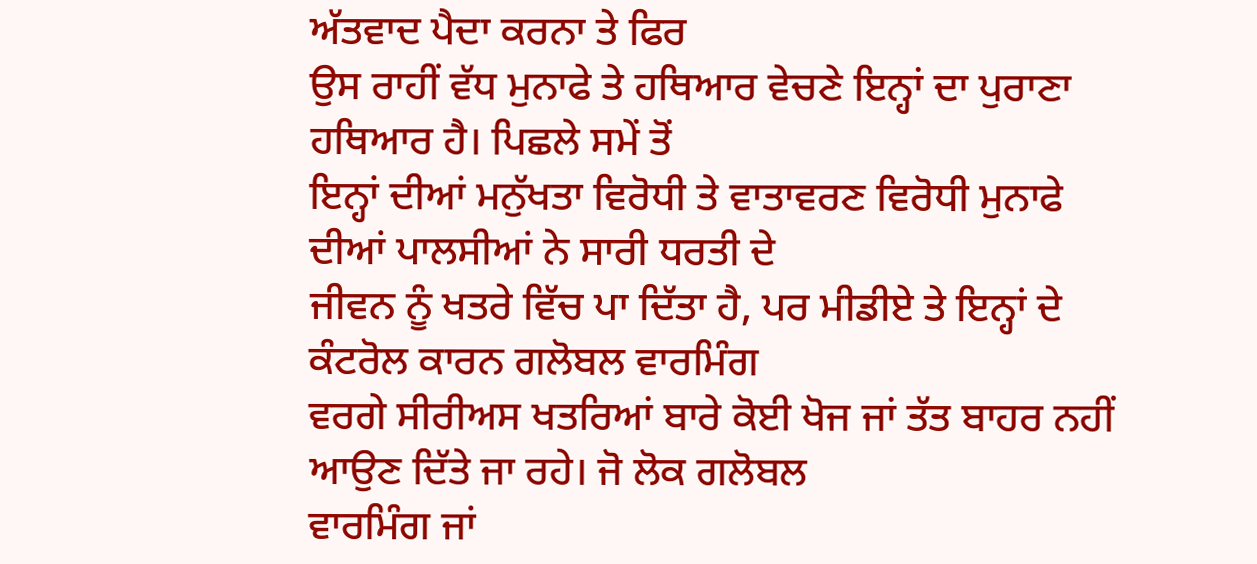ਅੱਤਵਾਦ ਪੈਦਾ ਕਰਨਾ ਤੇ ਫਿਰ
ਉਸ ਰਾਹੀਂ ਵੱਧ ਮੁਨਾਫੇ ਤੇ ਹਥਿਆਰ ਵੇਚਣੇ ਇਨ੍ਹਾਂ ਦਾ ਪੁਰਾਣਾ ਹਥਿਆਰ ਹੈ। ਪਿਛਲੇ ਸਮੇਂ ਤੋਂ
ਇਨ੍ਹਾਂ ਦੀਆਂ ਮਨੁੱਖਤਾ ਵਿਰੋਧੀ ਤੇ ਵਾਤਾਵਰਣ ਵਿਰੋਧੀ ਮੁਨਾਫੇ ਦੀਆਂ ਪਾਲਸੀਆਂ ਨੇ ਸਾਰੀ ਧਰਤੀ ਦੇ
ਜੀਵਨ ਨੂੰ ਖਤਰੇ ਵਿੱਚ ਪਾ ਦਿੱਤਾ ਹੈ, ਪਰ ਮੀਡੀਏ ਤੇ ਇਨ੍ਹਾਂ ਦੇ ਕੰਟਰੋਲ ਕਾਰਨ ਗਲੋਬਲ ਵਾਰਮਿੰਗ
ਵਰਗੇ ਸੀਰੀਅਸ ਖਤਰਿਆਂ ਬਾਰੇ ਕੋਈ ਖੋਜ ਜਾਂ ਤੱਤ ਬਾਹਰ ਨਹੀਂ ਆਉਣ ਦਿੱਤੇ ਜਾ ਰਹੇ। ਜੋ ਲੋਕ ਗਲੋਬਲ
ਵਾਰਮਿੰਗ ਜਾਂ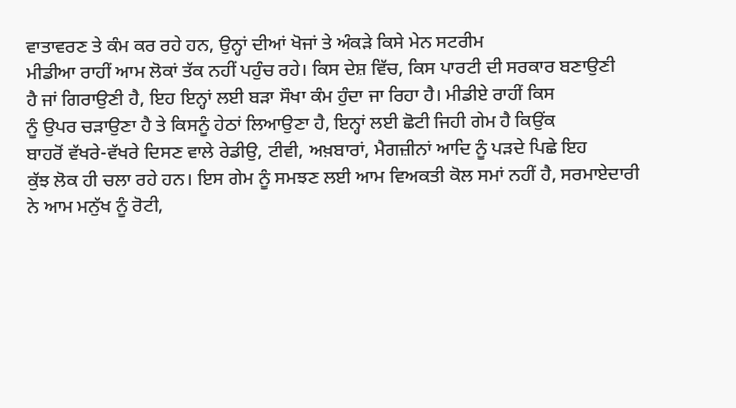ਵਾਤਾਵਰਣ ਤੇ ਕੰਮ ਕਰ ਰਹੇ ਹਨ, ਉਨ੍ਹਾਂ ਦੀਆਂ ਖੋਜਾਂ ਤੇ ਅੰਕੜੇ ਕਿਸੇ ਮੇਨ ਸਟਰੀਮ
ਮੀਡੀਆ ਰਾਹੀਂ ਆਮ ਲੋਕਾਂ ਤੱਕ ਨਹੀਂ ਪਹੁੰਚ ਰਹੇ। ਕਿਸ ਦੇਸ਼ ਵਿੱਚ, ਕਿਸ ਪਾਰਟੀ ਦੀ ਸਰਕਾਰ ਬਣਾਉਣੀ
ਹੈ ਜਾਂ ਗਿਰਾਉਣੀ ਹੈ, ਇਹ ਇਨ੍ਹਾਂ ਲਈ ਬੜਾ ਸੌਖਾ ਕੰਮ ਹੁੰਦਾ ਜਾ ਰਿਹਾ ਹੈ। ਮੀਡੀਏ ਰਾਹੀਂ ਕਿਸ
ਨੂੰ ਉਪਰ ਚੜਾਉਣਾ ਹੈ ਤੇ ਕਿਸਨੂੰ ਹੇਠਾਂ ਲਿਆਉਣਾ ਹੈ, ਇਨ੍ਹਾਂ ਲਈ ਛੋਟੀ ਜਿਹੀ ਗੇਮ ਹੈ ਕਿਉਂਕ
ਬਾਹਰੋਂ ਵੱਖਰੇ-ਵੱਖਰੇ ਦਿਸਣ ਵਾਲੇ ਰੇਡੀਉ, ਟੀਵੀ, ਅਖ਼ਬਾਰਾਂ, ਮੈਗਜ਼ੀਨਾਂ ਆਦਿ ਨੂੰ ਪੜਦੇ ਪਿਛੇ ਇਹ
ਕੁੱਝ ਲੋਕ ਹੀ ਚਲਾ ਰਹੇ ਹਨ। ਇਸ ਗੇਮ ਨੂੰ ਸਮਝਣ ਲਈ ਆਮ ਵਿਅਕਤੀ ਕੋਲ ਸਮਾਂ ਨਹੀਂ ਹੈ, ਸਰਮਾਏਦਾਰੀ
ਨੇ ਆਮ ਮਨੁੱਖ ਨੂੰ ਰੋਟੀ,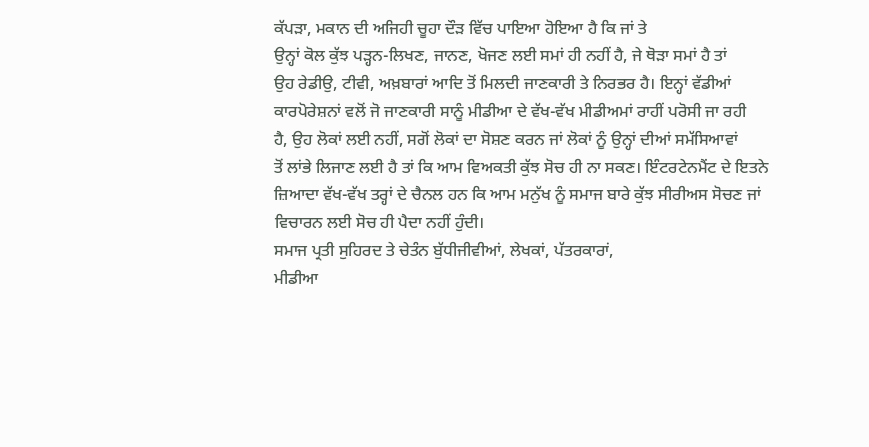ਕੱਪੜਾ, ਮਕਾਨ ਦੀ ਅਜਿਹੀ ਚੂਹਾ ਦੌੜ ਵਿੱਚ ਪਾਇਆ ਹੋਇਆ ਹੈ ਕਿ ਜਾਂ ਤੇ
ਉਨ੍ਹਾਂ ਕੋਲ ਕੁੱਝ ਪੜ੍ਹਨ-ਲਿਖਣ, ਜਾਨਣ, ਖੋਜਣ ਲਈ ਸਮਾਂ ਹੀ ਨਹੀਂ ਹੈ, ਜੇ ਥੋੜਾ ਸਮਾਂ ਹੈ ਤਾਂ
ਉਹ ਰੇਡੀਉ, ਟੀਵੀ, ਅਖ਼ਬਾਰਾਂ ਆਦਿ ਤੋਂ ਮਿਲਦੀ ਜਾਣਕਾਰੀ ਤੇ ਨਿਰਭਰ ਹੈ। ਇਨ੍ਹਾਂ ਵੱਡੀਆਂ
ਕਾਰਪੋਰੇਸ਼ਨਾਂ ਵਲੋਂ ਜੋ ਜਾਣਕਾਰੀ ਸਾਨੂੰ ਮੀਡੀਆ ਦੇ ਵੱਖ-ਵੱਖ ਮੀਡੀਅਮਾਂ ਰਾਹੀਂ ਪਰੋਸੀ ਜਾ ਰਹੀ
ਹੈ, ਉਹ ਲੋਕਾਂ ਲਈ ਨਹੀਂ, ਸਗੋਂ ਲੋਕਾਂ ਦਾ ਸੋਸ਼ਣ ਕਰਨ ਜਾਂ ਲੋਕਾਂ ਨੂੰ ਉਨ੍ਹਾਂ ਦੀਆਂ ਸਮੱਸਿਆਵਾਂ
ਤੋਂ ਲਾਂਭੇ ਲਿਜਾਣ ਲਈ ਹੈ ਤਾਂ ਕਿ ਆਮ ਵਿਅਕਤੀ ਕੁੱਝ ਸੋਚ ਹੀ ਨਾ ਸਕਣ। ਇੰਟਰਟੇਨਮੈਂਟ ਦੇ ਇਤਨੇ
ਜ਼ਿਆਦਾ ਵੱਖ-ਵੱਖ ਤਰ੍ਹਾਂ ਦੇ ਚੈਨਲ ਹਨ ਕਿ ਆਮ ਮਨੁੱਖ ਨੂੰ ਸਮਾਜ ਬਾਰੇ ਕੁੱਝ ਸੀਰੀਅਸ ਸੋਚਣ ਜਾਂ
ਵਿਚਾਰਨ ਲਈ ਸੋਚ ਹੀ ਪੈਦਾ ਨਹੀਂ ਹੁੰਦੀ।
ਸਮਾਜ ਪ੍ਰਤੀ ਸੁਹਿਰਦ ਤੇ ਚੇਤੰਨ ਬੁੱਧੀਜੀਵੀਆਂ, ਲੇਖਕਾਂ, ਪੱਤਰਕਾਰਾਂ,
ਮੀਡੀਆ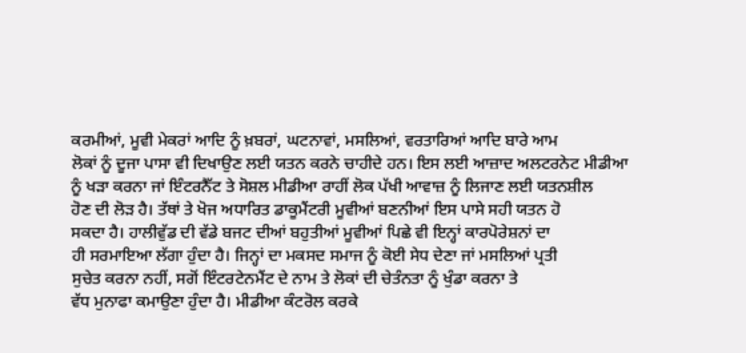ਕਰਮੀਆਂ, ਮੂਵੀ ਮੇਕਰਾਂ ਆਦਿ ਨੂੰ ਖ਼ਬਰਾਂ, ਘਟਨਾਵਾਂ, ਮਸਲਿਆਂ, ਵਰਤਾਰਿਆਂ ਆਦਿ ਬਾਰੇ ਆਮ
ਲੋਕਾਂ ਨੂੰ ਦੂਜਾ ਪਾਸਾ ਵੀ ਦਿਖਾਉਣ ਲਈ ਯਤਨ ਕਰਨੇ ਚਾਹੀਦੇ ਹਨ। ਇਸ ਲਈ ਆਜ਼ਾਦ ਅਲਟਰਨੇਟ ਮੀਡੀਆ
ਨੂੰ ਖੜਾ ਕਰਨਾ ਜਾਂ ਇੰਟਰਨੈੱਟ ਤੇ ਸੋਸ਼ਲ ਮੀਡੀਆ ਰਾਹੀਂ ਲੋਕ ਪੱਖੀ ਆਵਾਜ਼ ਨੂੰ ਲਿਜਾਣ ਲਈ ਯਤਨਸ਼ੀਲ
ਹੋਣ ਦੀ ਲੋੜ ਹੈ। ਤੱਥਾਂ ਤੇ ਖੋਜ ਅਧਾਰਿਤ ਡਾਕੂਮੈਂਟਰੀ ਮੂਵੀਆਂ ਬਣਨੀਆਂ ਇਸ ਪਾਸੇ ਸਹੀ ਯਤਨ ਹੋ
ਸਕਦਾ ਹੈ। ਹਾਲੀਵੁੱਡ ਦੀ ਵੱਡੇ ਬਜਟ ਦੀਆਂ ਬਹੁਤੀਆਂ ਮੂਵੀਆਂ ਪਿਛੇ ਵੀ ਇਨ੍ਹਾਂ ਕਾਰਪੋਰੇਸ਼ਨਾਂ ਦਾ
ਹੀ ਸਰਮਾਇਆ ਲੱਗਾ ਹੁੰਦਾ ਹੈ। ਜਿਨ੍ਹਾਂ ਦਾ ਮਕਸਦ ਸਮਾਜ ਨੂੰ ਕੋਈ ਸੇਧ ਦੇਣਾ ਜਾਂ ਮਸਲਿਆਂ ਪ੍ਰਤੀ
ਸੁਚੇਤ ਕਰਨਾ ਨਹੀਂ, ਸਗੋਂ ਇੰਟਰਟੇਨਮੈਂਟ ਦੇ ਨਾਮ ਤੇ ਲੋਕਾਂ ਦੀ ਚੇਤੰਨਤਾ ਨੂੰ ਖੁੰਡਾ ਕਰਨਾ ਤੇ
ਵੱਧ ਮੁਨਾਫਾ ਕਮਾਉਣਾ ਹੁੰਦਾ ਹੈ। ਮੀਡੀਆ ਕੰਟਰੋਲ ਕਰਕੇ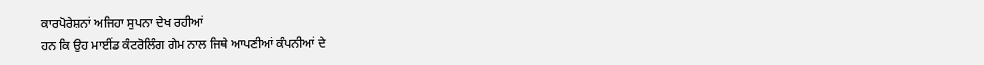ਕਾਰਪੋਰੇਸ਼ਨਾਂ ਅਜਿਹਾ ਸੁਪਨਾ ਦੇਖ ਰਹੀਆਂ
ਹਨ ਕਿ ਉਹ ਮਾਈਂਡ ਕੰਟਰੋਲਿੰਗ ਗੇਮ ਨਾਲ ਜਿਥੇ ਆਪਣੀਆਂ ਕੰਪਨੀਆਂ ਦੇ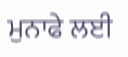ਮੁਨਾਫੇ ਲਈ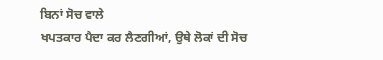ਬਿਨਾਂ ਸੋਚ ਵਾਲੇ
ਖਪਤਕਾਰ ਪੈਦਾ ਕਰ ਲੈਣਗੀਆਂ, ਉਥੇ ਲੋਕਾਂ ਦੀ ਸੋਚ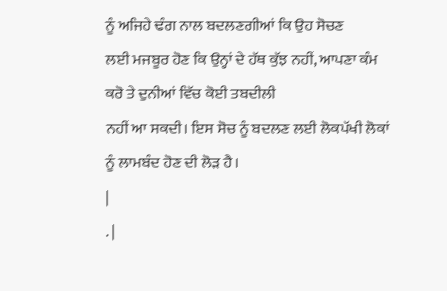ਨੂੰ ਅਜਿਹੇ ਢੰਗ ਨਾਲ ਬਦਲਣਗੀਆਂ ਕਿ ਉਹ ਸੋਚਣ
ਲਈ ਮਜਬੂਰ ਹੋਣ ਕਿ ਉਨ੍ਹਾਂ ਦੇ ਹੱਥ ਕੁੱਝ ਨਹੀਂ, ਆਪਣਾ ਕੰਮ ਕਰੋ ਤੇ ਦੁਨੀਆਂ ਵਿੱਚ ਕੋਈ ਤਬਦੀਲੀ
ਨਹੀਂ ਆ ਸਕਦੀ। ਇਸ ਸੋਚ ਨੂੰ ਬਦਲਣ ਲਈ ਲੋਕਪੱਖੀ ਲੋਕਾਂ ਨੂੰ ਲਾਮਬੰਦ ਹੋਣ ਦੀ ਲੋੜ ਹੈ।
|
. |